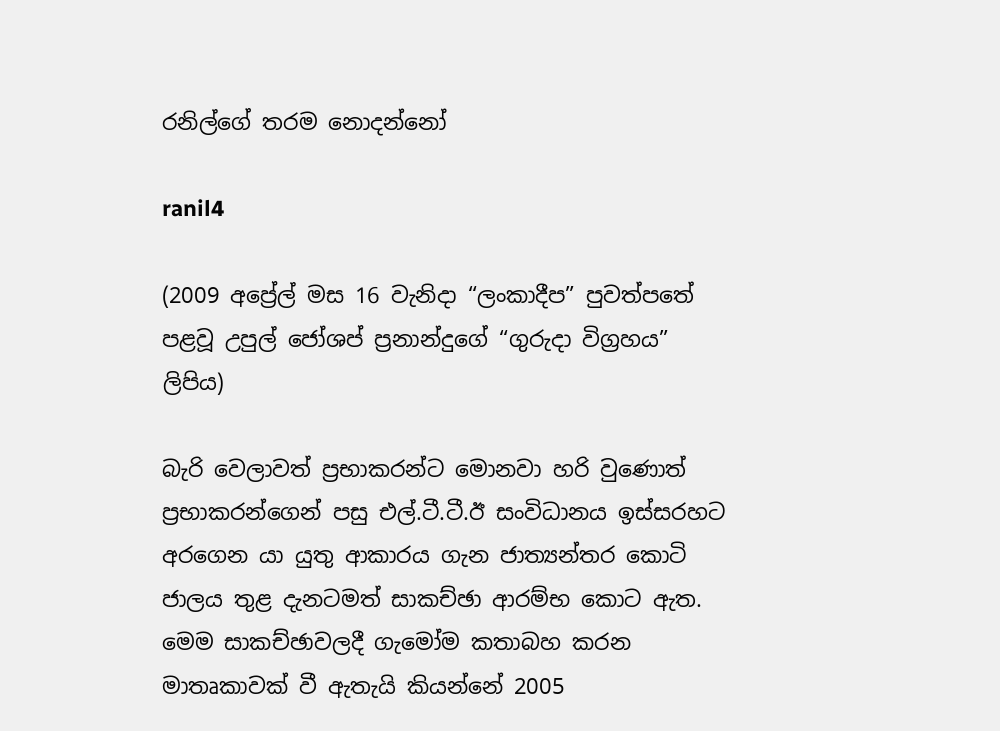රනිල්ගේ තරම නොදන්නෝ

ranil4

(2009 අප්‍රේල් මස 16 වැනිදා “ලංකාදීප” පුවත්පතේ පළවූ උපුල් ජෝශප් ප්‍රනාන්දුගේ “ගුරුදා විග්‍රහය” ලිපිය)

බැරි වෙලාවත් ප්‍රභාකරන්ට මොනවා හරි වුණොත් ප්‍රභාකරන්ගෙන් පසු එල්.ටී.ටී.ඊ සංවිධානය ඉස්සරහට අරගෙන යා යුතු ආකාරය ගැන ජාත්‍යන්තර කොටි ජාලය තුළ දැනටමත් සාකච්ඡා ආරම්භ කොට ඇත. මෙම සාකච්ඡාවලදී ගැමෝම කතාබහ කරන මාතෘකාවක් වී ඇතැයි කියන්නේ 2005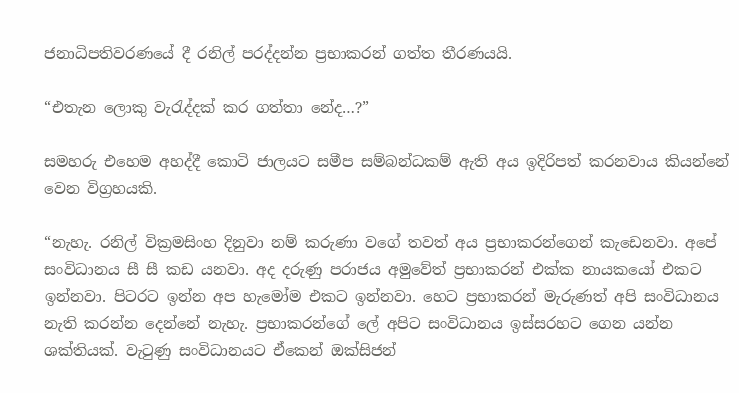ජනාධිපතිවරණයේ දී රනිල් පරද්දන්න ප්‍රභාකරන් ගත්ත තීරණයයි.

“එතැන ලොකු වැරැද්දක් කර ගත්තා නේද…?”

සමහරු එහෙම අහද්දී කොටි ජාලයට සමීප සම්බන්ධකම් ඇති අය ඉදිරිපත් කරනවාය කියන්නේ වෙන විග්‍රහයකි.

“නැහැ. රනිල් වික්‍රමසිංහ දිනුවා නම් කරුණා වගේ තවත් අය ප්‍රභාකරන්ගෙන් කැඩෙනවා. අපේ සංවිධානය සී සී කඩ යනවා. අද දරුණු පරාජය අමුවේත් ප්‍රභාකරන් එක්ක නායකයෝ එකට ඉන්නවා. පිටරට ඉන්න අප හැමෝම එකට ඉන්නවා. හෙට ප්‍රභාකරන් මැරුණත් අපි සංවිධානය නැති කරන්න දෙන්නේ නැහැ. ප්‍රභාකරන්ගේ ලේ අපිට සංවිධානය ඉස්සරහට ගෙන යන්න ශක්තියක්. වැටුණු සංවිධානයට ඒකෙන් ඔක්සිජන්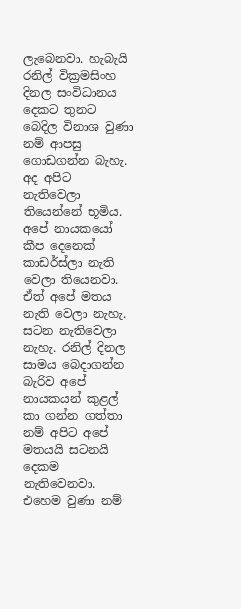ලැබෙනවා. හැබැයි රනිල් වික්‍රමසිංහ දිනල සංවිධානය දෙකට තුනට බෙදිල විනාශ වුණා නම් ආපසු ගොඩගන්න බැහැ. අද අපිට නැතිවෙලා තියෙන්නේ භූමිය. අපේ නායකයෝ කීප දෙනෙක් කාඩර්ස්ලා නැති වෙලා තියෙනවා. ඒත් අපේ මතය නැති වෙලා නැහැ. සටන නැතිවෙලා නැහැ. රනිල් දිනල සාමය බෙදාගන්න බැරිව අපේ නායකයන් කුළල් කා ගන්න ගත්තා නම් අපිට අපේ මතයයි සටනයි දෙකම නැතිවෙනවා. එහෙම වුණා නම්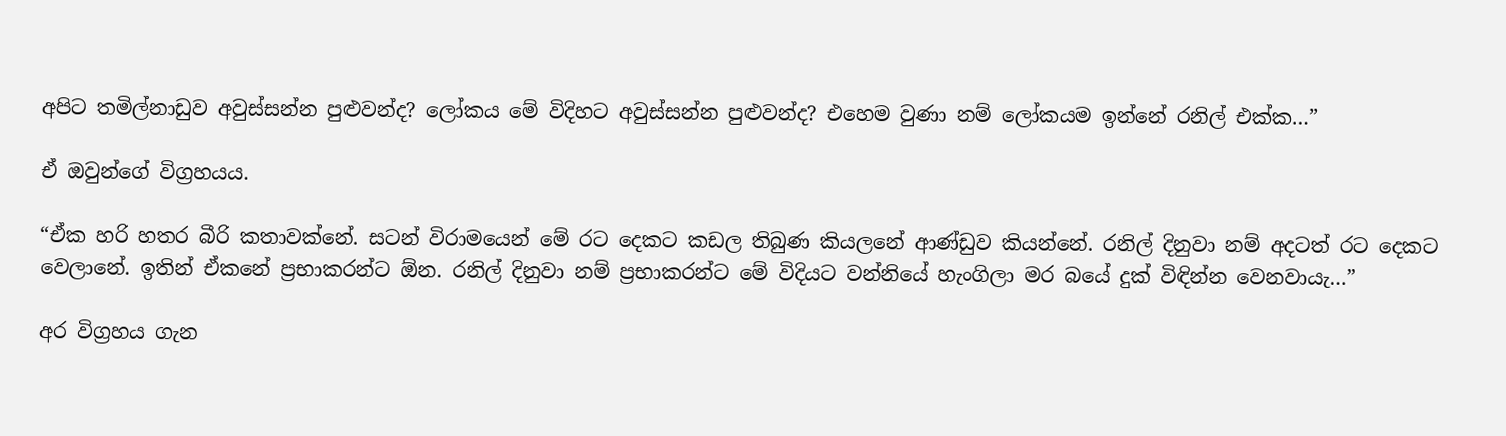අපිට තමිල්නාඩුව අවුස්සන්න පුළුවන්ද? ලෝකය මේ විදිහට අවුස්සන්න පුළුවන්ද? එහෙම වුණා නම් ලෝකයම ඉන්නේ රනිල් එක්ක…”

ඒ ඔවුන්ගේ විග්‍රහයය.

“ඒක හරි හතර බීරි කතාවක්නේ. සටන් විරාමයෙන් මේ රට දෙකට කඩල තිබුණ කියලනේ ආණ්ඩුව කියන්නේ. රනිල් දිනුවා නම් අදටත් රට දෙකට වෙලානේ. ඉතින් ඒකනේ ප්‍රභාකරන්ට ඕන. රනිල් දිනුවා නම් ප්‍රභාකරන්ට මේ විදියට වන්නියේ හැංගිලා මර බයේ දුක් විඳින්න වෙනවායැ…”

අර විග්‍රහය ගැන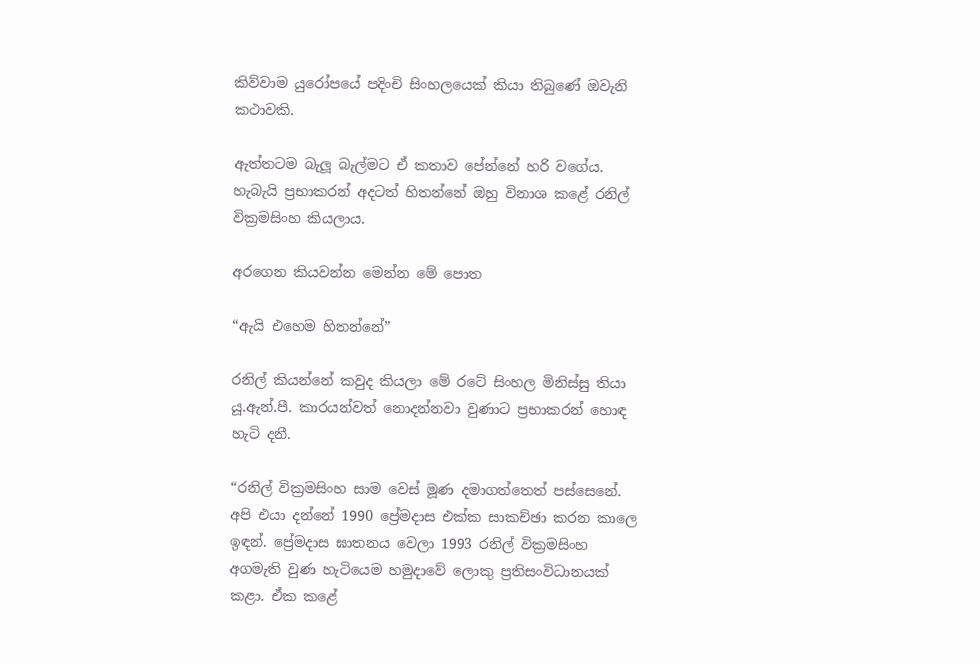කිව්වාම යුරෝපයේ පදිංචි සිංහලයෙක් කියා තිබුණේ ඔවැනි කථාවකි.

ඇත්තටම බැලූ බැල්මට ඒ කතාව පේන්නේ හරි වගේය. හැබැයි ප්‍රභාකරන් අදටත් හිතන්නේ ඔහු විනාශ කළේ රනිල් වික්‍රමසිංහ කියලාය.

අරගෙන කියවන්න මෙන්න මේ පොත

“ඇයි එහෙම හිතන්නේ”

රනිල් කියන්නේ කවුද කියලා මේ රටේ සිංහල මිනිස්සු තියා යූ.ඇන්.පී. කාරයන්වත් නොදන්නවා වුණාට ප්‍රභාකරන් හොඳ හැටි දනී.

“රනිල් වික්‍රමසිංහ සාම වෙස් මූණ දමාගත්තෙත් පස්සෙනේ. අපි එයා දන්නේ 1990 ප්‍රේමදාස එක්ක සාකච්ඡා කරන කාලෙ ඉඳන්. ප්‍රේමදාස ඝාතනය වෙලා 1993 රනිල් වික්‍රමසිංහ අගමැති වුණ හැටියෙම හමුදාවේ ලොකු ප්‍රතිසංවිධානයක් කළා. ඒක කළේ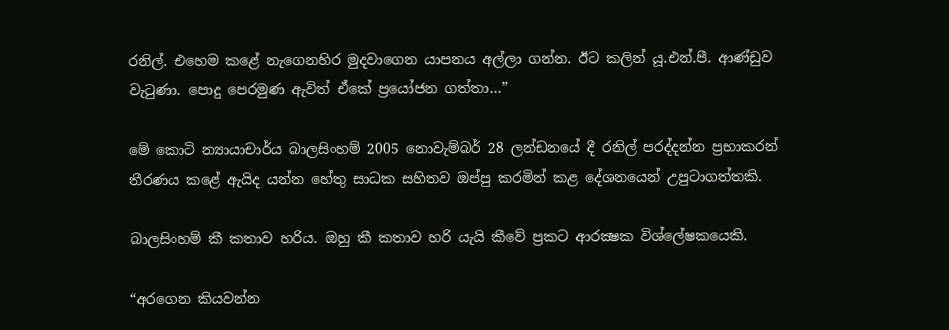රනිල්. එහෙම කළේ නැගෙනහිර මුදවාගෙන යාපනය අල්ලා ගන්න. ඊට කලින් යූ.එන්.පී. ආණ්ඩුව වැටුණා. පොදු පෙරමුණ ඇවිත් ඒකේ ප්‍රයෝජන ගත්තා…”

මේ කොටි න්‍යායාචාර්ය බාලසිංහම් 2005 නොවැම්බර් 28 ලන්ඩනයේ දී රනිල් පරද්දන්න ප්‍රභාකරන් තීරණය කළේ ඇයිද යන්න හේතු සාධක සහිතව ඔප්පු කරමින් කළ දේශනයෙන් උපුටාගත්තකි.

බාලසිංහම් කී කතාව හරිය. ඔහු කී කතාව හරි යැයි කීවේ ප්‍රකට ආරක්‍ෂක විශ්ලේෂකයෙකි.

“අරගෙන කියවන්න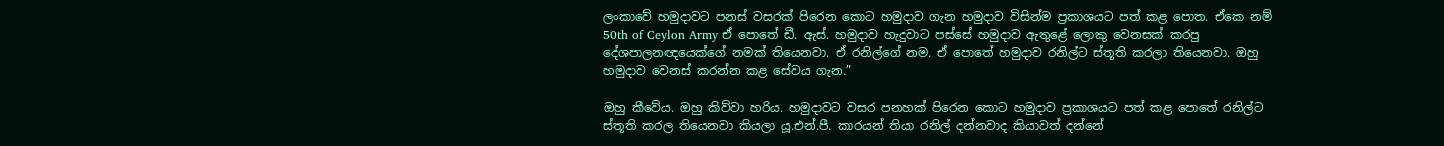ලංකාවේ හමුදාවට පනස් වසරක් පිරෙන කොට හමුදාව ගැන හමුදාව විසින්ම ප්‍රකාශයට පත් කළ පොත. ඒකෙ නම් 50th of Ceylon Army ඒ පොතේ ඩී. ඇස්. හමුදාව හැදුවාට පස්සේ හමුදාව ඇතුළේ ලොකු වෙනසක් කරපු දේශපාලනඥයෙක්ගේ නමක් තියෙනවා. ඒ රනිල්ගේ නම. ඒ පොතේ හමුදාව රනිල්ට ස්තූති කරලා තියෙනවා. ඔහු හමුදාව වෙනස් කරන්න කළ සේවය ගැන.”

ඔහු කීවේය. ඔහු කිව්වා හරිය. හමුදාවට වසර පනහක් පිරෙන කොට හමුදාව ප්‍රකාශයට පත් කළ පොතේ රනිල්ට ස්තූති කරල තියෙනවා කියලා යූ.එන්.පී. කාරයන් තියා රනිල් දන්නවාද කියාවත් දන්නේ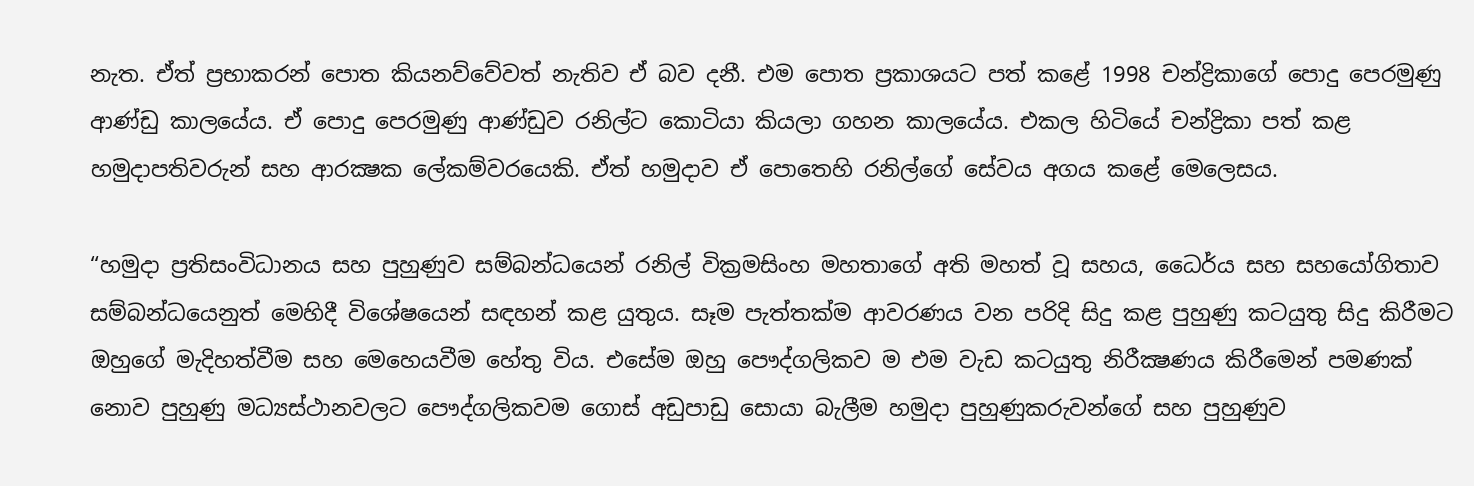නැත. ඒත් ප්‍රභාකරන් පොත කියනව්වේවත් නැතිව ඒ බව දනී. එම පොත ප්‍රකාශයට පත් කළේ 1998 චන්ද්‍රිකාගේ පොදු පෙරමුණු ආණ්ඩු කාලයේය. ඒ පොදු පෙරමුණු ආණ්ඩුව රනිල්ට කොටියා කියලා ගහන කාලයේය. එකල හිටියේ චන්ද්‍රිකා පත් කළ හමුදාපතිවරුන් සහ ආරක්‍ෂක ලේකම්වරයෙකි. ඒත් හමුදාව ඒ පොතෙහි රනිල්ගේ සේවය අගය කළේ මෙලෙසය.

“හමුදා ප්‍රතිසංවිධානය සහ පුහුණුව සම්බන්ධයෙන් රනිල් වික්‍රමසිංහ මහතාගේ අති මහත් වූ සහය, ධෛර්ය සහ සහයෝගිතාව සම්බන්ධයෙනුත් මෙහිදී විශේෂයෙන් සඳහන් කළ යුතුය. සෑම පැත්තක්ම ආවරණය වන පරිදි සිදු කළ පුහුණු කටයුතු සිදු කිරීමට ඔහුගේ මැදිහත්වීම සහ මෙහෙයවීම හේතු විය. එසේම ඔහු පෞද්ගලිකව ම එම වැඩ කටයුතු නිරීක්‍ෂණය කිරීමෙන් පමණක් නොව පුහුණු මධ්‍යස්ථානවලට පෞද්ගලිකවම ගොස් අඩුපාඩු සොයා බැලීම හමුදා පුහුණුකරුවන්ගේ සහ පුහුණුව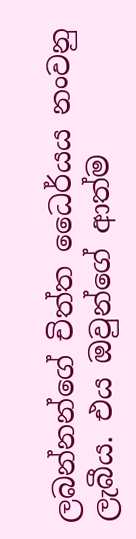ලබන්නන්ගේ චිත්ත ධෛර්යය නංවනු ලැබීය. එය ඔවුන්ගේ ආත්ම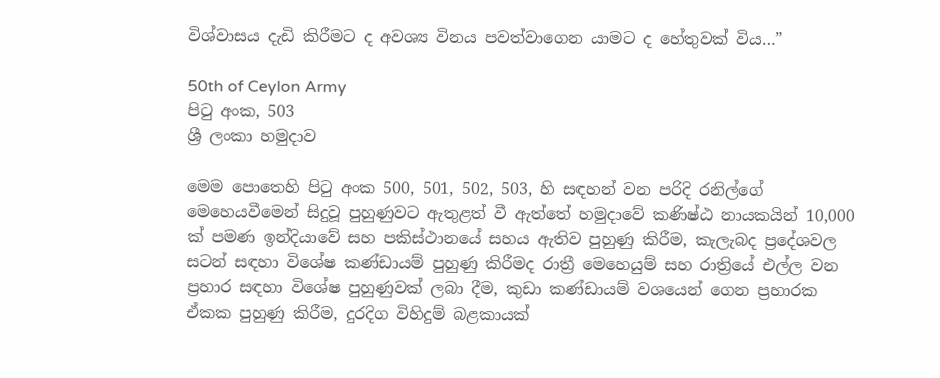විශ්වාසය දැඩි කිරීමට ද අවශ්‍ය විනය පවත්වාගෙන යාමට ද හේතුවක් විය…”

50th of Ceylon Army
පිටු අංක, 503
ශ්‍රී ලංකා හමුදාව

මෙම පොතෙහි පිටු අංක 500, 501, 502, 503, හි සඳහන් වන පරිදි රනිල්ගේ මෙහෙයවීමෙන් සිදුවූ පුහුණුවට ඇතුළත් වී ඇත්තේ හමුදාවේ කණිෂ්ඨ නායකයින් 10,000 ක් පමණ ඉන්දියාවේ සහ පකිස්ථානයේ සහය ඇතිව පුහුණු කිරීම, කැලැබද ප්‍රදේශවල සටන් සඳහා විශේෂ කණ්ඩායම් පුහුණු කිරීමද රාත්‍රී මෙහෙයුම් සහ රාත්‍රියේ එල්ල වන ප්‍රහාර සඳහා විශේෂ පුහුණුවක් ලබා දීම, කුඩා කණ්ඩායම් වශයෙන් ගෙන ප්‍රහාරක ඒකක පුහුණු කිරීම, දුරදිග විහිදුම් බළකායක්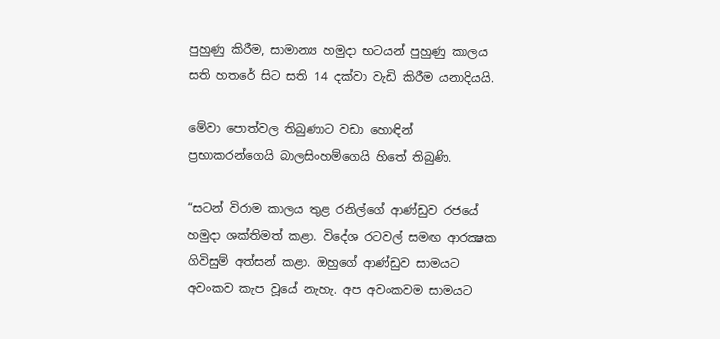පුහුණු කිරීම, සාමාන්‍ය හමුදා භටයන් පුහුණු කාලය සති හතරේ සිට සති 14 දක්වා වැඩි කිරීම යනාදියයි.

මේවා පොත්වල තිබුණාට වඩා හොඳින් ප්‍රභාකරන්ගෙයි බාලසිංහම්ගෙයි හිතේ තිබුණි.

“සටන් විරාම කාලය තුළ රනිල්ගේ ආණ්ඩුව රජයේ හමුදා ශක්තිමත් කළා. විදේශ රටවල් සමඟ ආරක්‍ෂක ගිවිසුම් අත්සන් කළා. ඔහුගේ ආණ්ඩුව සාමයට අවංකව කැප වූයේ නැහැ. අප අවංකවම සාමයට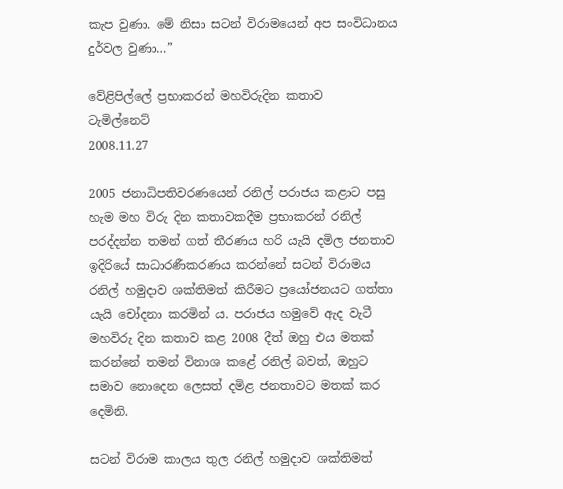කැප වුණා. මේ නිසා සටන් විරාමයෙන් අප සංවිධානය දුර්වල වුණා…”

වේළිපිල්ලේ ප්‍රභාකරන් මහවිරුදින කතාව
ටැමිල්නෙට්
2008.11.27

2005 ජනාධිපතිවරණයෙන් රනිල් පරාජය කළාට පසු හැම මහ විරු දින කතාවකදීම ප්‍රභාකරන් රනිල් පරද්දන්න තමන් ගත් තීරණය හරි යැයි දමිල ජනතාව ඉදිරියේ සාධාරණීකරණය කරන්නේ සටන් විරාමය රනිල් හමුදාව ශක්තිමත් කිරීමට ප්‍රයෝජනයට ගත්තා යැයි චෝදනා කරමින් ය. පරාජය හමුවේ ඇද වැටී මහවිරු දින කතාව කළ 2008 දීත් ඔහු එය මතක් කරන්නේ තමන් විනාශ කළේ රනිල් බවත්, ඔහුට සමාව නොදෙන ලෙසත් දමිළ ජනතාවට මතක් කර දෙමිනි.

සටන් විරාම කාලය තුල රනිල් හමුදාව ශක්තිමත්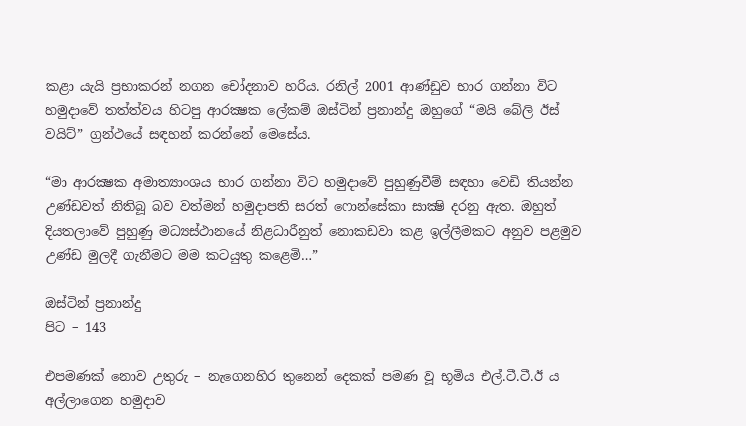කළා යැයි ප්‍රභාකරන් නගන චෝදනාව හරිය. රනිල් 2001 ආණ්ඩුව භාර ගන්නා විට හමුදාවේ තත්ත්වය හිටපු ආරක්‍ෂක ලේකම් ඔස්ටින් ප්‍රනාන්දු ඔහුගේ “මයි බේලි ඊස් වයිට්” ග්‍රන්ථයේ සඳහන් කරන්නේ මෙසේය.

“මා ආරක්‍ෂක අමාත්‍යාංශය භාර ගන්නා විට හමුදාවේ පුහුණුවීම් සඳහා වෙඩි තියන්න උණ්ඩවත් නිතිබූ බව වත්මන් හමුදාපති සරත් ෆොන්සේකා සාක්‍ෂි දරනු ඇත. ඔහුත් දියතලාවේ පුහුණු මධ්‍යස්ථානයේ නිළධාරීනුත් නොකඩවා කළ ඉල්ලීමකට අනුව පළමුව උණ්ඩ මුලදී ගැනීමට මම කටයුතු කළෙමි…”

ඔස්ටින් ප්‍රනාන්දු
පිට – 143

එපමණක් නොව උතුරු – නැගෙනහිර තුනෙන් දෙකක් පමණ වූ භූමිය එල්.ටී.ටී.ඊ ය අල්ලාගෙන හමුදාව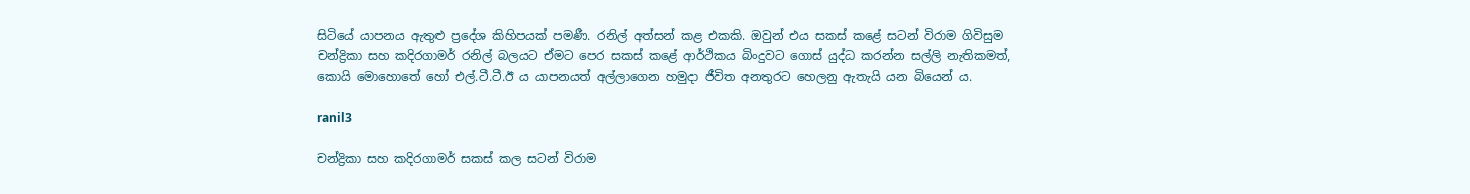සිටියේ යාපනය ඇතුළු ප්‍රදේශ කිහිපයක් පමණී. රනිල් අත්සන් කළ එකකි. ඔවුන් එය සකස් කළේ සටන් විරාම ගිවිසුම චන්ද්‍රිකා සහ කදිරගාමර් රනිල් බලයට ඒමට පෙර සකස් කළේ ආර්ථිකය බිංදුවට ගොස් යුද්ධ කරන්න සල්ලි නැතිකමත්, කොයි මොහොතේ හෝ එල්.ටී.ටී.ඊ ය යාපනයත් අල්ලාගෙන හමුදා ජීවිත අනතුරට හෙලනු ඇතැයි යන බියෙන් ය.

ranil3

චන්ද්‍රිකා සහ කදිරගාමර් සකස් කල සටන් විරාම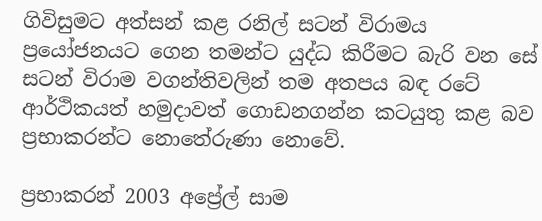ගිවිසුමට අත්සන් කළ රනිල් සටන් විරාමය ප්‍රයෝජනයට ගෙන තමන්ට යුද්ධ කිරීමට බැරි වන සේ සටන් විරාම වගන්තිවලින් තම අතපය බඳ රටේ ආර්ථිකයත් හමුදාවත් ගොඩනගන්න කටයුතු කළ බව ප්‍රභාකරන්ට නොතේරුණා නොවේ.

ප්‍රභාකරන් 2003 අප්‍රේල් සාම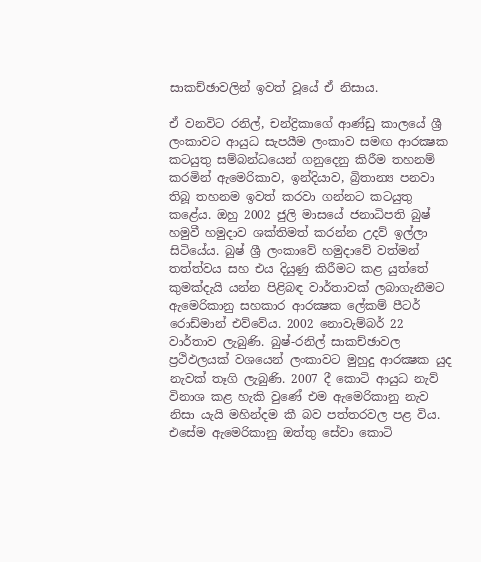සාකච්ඡාවලින් ඉවත් වූයේ ඒ නිසාය.

ඒ වනවිට රනිල්, චන්ද්‍රිකාගේ ආණ්ඩු කාලයේ ශ්‍රී ලංකාවට ආයුධ සැපයීම ලංකාව සමඟ ආරක්‍ෂක කටයුතු සම්බන්ධයෙන් ගනුදෙනු කිරීම තහනම් කරමින් ඇමෙරිකාව, ඉන්දියාව, බ්‍රිතාන්‍ය පනවා තිබූ තහනම ඉවත් කරවා ගන්නට කටයුතු කළේය. ඔහු 2002 ජුලි මාසයේ ජනාධිපති බුෂ් හමුවී හමුදාව ශක්තිමත් කරන්න උදව් ඉල්ලා සිටියේය. බුෂ් ශ්‍රී ලංකාවේ හමුදාවේ වත්මන් තත්ත්වය සහ එය දියුණු කිරීමට කළ යුත්තේ කුමක්දැයි යන්න පිළිබඳ වාර්තාවක් ලබාගැනීමට ඇමෙරිකානු සහකාර ආරක්‍ෂක ලේකම් පීටර් රොඩ්මාන් එව්වේය. 2002 නොවැම්බර් 22 වාර්තාව ලැබුණි. බුෂ්-රනිල් සාකච්ඡාවල ප්‍රථිඵලයක් වශයෙන් ලංකාවට මුහුදු ආරක්‍ෂක යුද නැවක් තෑගි ලැබුණි. 2007 දී කොටි ආයුධ නැව් විනාශ කළ හැකි වුණේ එම ඇමෙරිකානු නැව නිසා යැයි මහින්දම කී බව පත්තරවල පළ විය. එසේම ඇමෙරිකානු ඔත්තු සේවා කොටි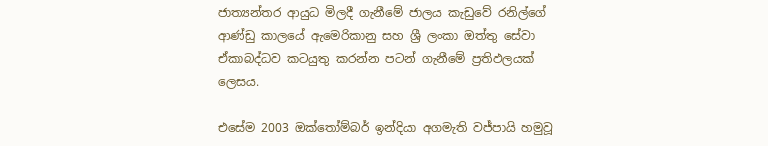ජාත්‍යන්තර ආයුධ මිලදී ගැනීමේ ජාලය කැඩුවේ රනිල්ගේ ආණ්ඩු කාලයේ ඇමෙරිකානු සහ ශ්‍රී ලංකා ඔත්තු සේවා ඒකාබද්ධව කටයුතු කරන්න පටන් ගැනීමේ ප්‍රතිඵලයක් ලෙසය.

එසේම 2003 ඔක්තෝම්බර් ඉන්දියා අගමැති වජ්පායි හමුවූ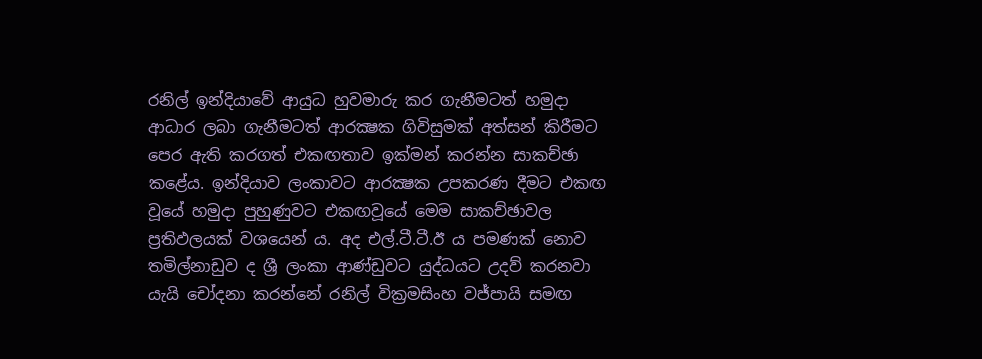රනිල් ඉන්දියාවේ ආයුධ හුවමාරු කර ගැනීමටත් හමුදා ආධාර ලබා ගැනීමටත් ආරක්‍ෂක ගිවිසුමක් අත්සන් කිරීමට පෙර ඇති කරගත් එකඟතාව ඉක්මන් කරන්න සාකච්ඡා කළේය. ඉන්දියාව ලංකාවට ආරක්‍ෂක උපකරණ දීමට එකඟ වූයේ හමුදා පුහුණුවට එකඟවූයේ මෙම සාකච්ඡාවල ප්‍රතිඵලයක් වශයෙන් ය. අද එල්.ටී.ටී.ඊ ය පමණක් නොව තමිල්නාඩුව ද ශ්‍රී ලංකා ආණ්ඩුවට යුද්ධයට උදව් කරනවා යැයි චෝදනා කරන්නේ රනිල් වික්‍රමසිංහ වජ්පායි සමඟ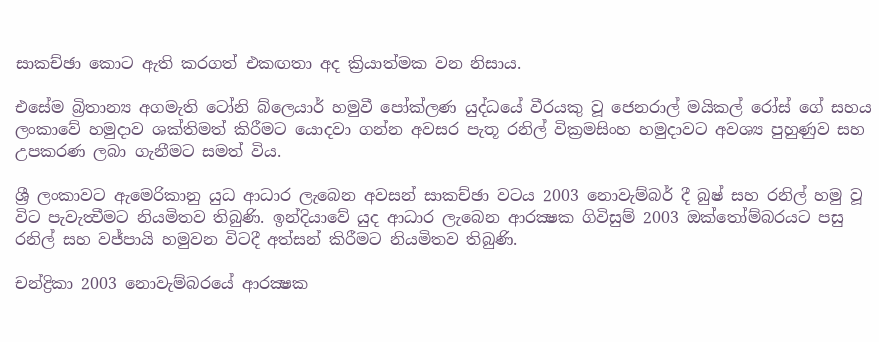සාකච්ඡා කොට ඇති කරගත් එකඟතා අද ක්‍රියාත්මක වන නිසාය.

එසේම බ්‍රිතාන්‍ය අගමැති ටෝනි බ්ලෙයාර් හමුවී පෝක්ලණ යුද්ධයේ වීරයකු වූ ජෙනරාල් මයිකල් රෝස් ගේ සහය ලංකාවේ හමුදාව ශක්තිමත් කිරීමට යොදවා ගන්න අවසර පැතූ රනිල් වික්‍රමසිංහ හමුදාවට අවශ්‍ය පුහුණුව සහ උපකරණ ලබා ගැනීමට සමත් විය.

ශ්‍රී ලංකාවට ඇමෙරිකානු යුධ ආධාර ලැබෙන අවසන් සාකච්ඡා වටය 2003 නොවැම්බර් දී බුෂ් සහ රනිල් හමු වූ විට පැවැත්‍වීමට නියමිතව තිබුණි. ඉන්දියාවේ යුද ආධාර ලැබෙන ආරක්‍ෂක ගිවිසුම් 2003 ඔක්තෝම්බරයට පසු රනිල් සහ වජ්පායි හමුවන විටදී අත්සන් කිරීමට නියමිතව තිබුණි.

චන්ද්‍රිකා 2003 නොවැම්බරයේ ආරක්‍ෂක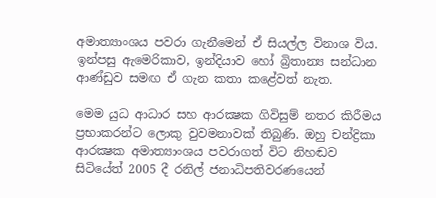අමාත්‍යාංශය පවරා ගැනීමෙන් ඒ සියල්ල විනාශ විය. ඉන්පසු ඇමෙරිකාව, ඉන්දියාව හෝ බ්‍රිතාන්‍ය සන්ධාන ආණ්ඩුව සමඟ ඒ ගැන කතා කළේවත් නැත.

මෙම යුධ ආධාර සහ ආරක්‍ෂක ගිවිසුම් නතර කිරීමය ප්‍රභාකරන්ට ලොකු වුවමනාවක් තිබුණි. ඔහු චන්ද්‍රිකා ආරක්‍ෂක අමාත්‍යාංශය පවරාගත් විට නිහඬව සිටියේත් 2005 දී රනිල් ජනාධිපතිවරණයෙන්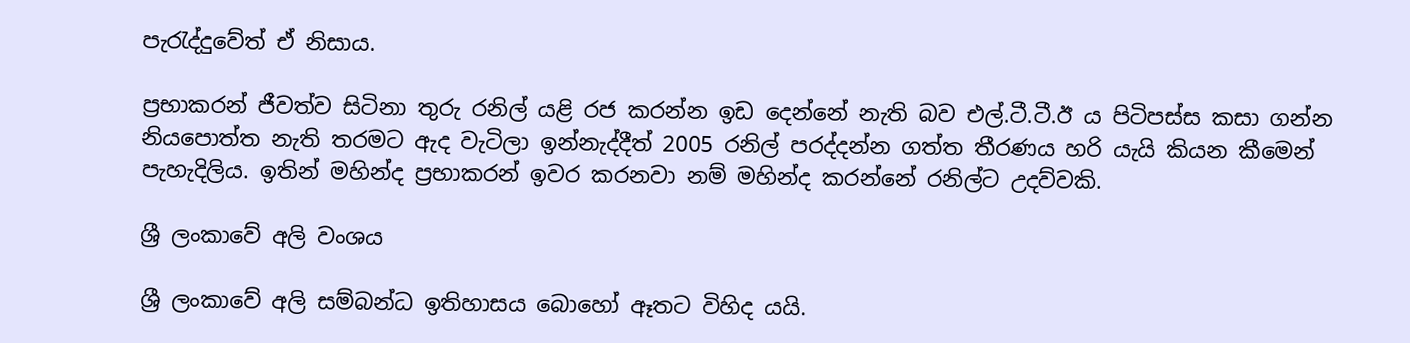පැරැද්දුවේත් ඒ නිසාය.

ප්‍රභාකරන් ජීවත්ව සිටිනා තුරු රනිල් යළි රජ කරන්න ඉඩ දෙන්නේ නැති බව එල්.ටී.ටී.ඊ ය පිටිපස්ස කසා ගන්න නියපොත්ත නැති තරමට ඇද වැටිලා ඉන්නැද්දීත් 2005 රනිල් පරද්දන්න ගත්ත තීරණය හරි යැයි කියන කීමෙන් පැහැදිලිය. ඉතින් මහින්ද ප්‍රභාකරන් ඉවර කරනවා නම් මහින්ද කරන්නේ රනිල්ට උදව්වකි.

ශ්‍රී ලංකාවේ අලි වංශය

ශ්‍රී ලංකාවේ අලි සම්බන්ධ ඉතිහාසය බොහෝ ඈතට විහිද යයි.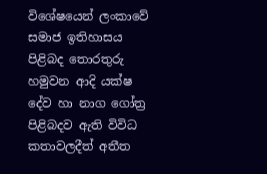විශේෂයෙන් ලංකාවේ සමාජ ඉතිහාසය පිළිබද තොරතුරු හමුවන ආදි යක්ෂ දේව හා නාග ගෝත්‍ර පිළිබදව ඇති විවිධ කතාවලදීත් අතීත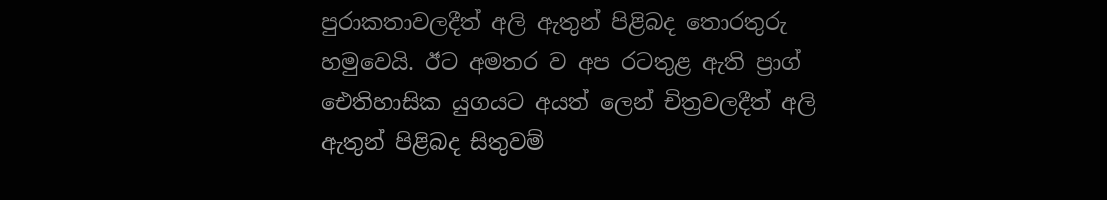පුරාකතාවලදීත් අලි ඇතුන් පිළිබද තොරතුරු හමුවෙයි. ඊට අමතර ව අප රටතුළ ඇති ප්‍රාග් ඓතිහාසික යුගයට අයත් ලෙන් චිත්‍රවලදීත් අලි ඇතුන් පිළිබද සිතුවම්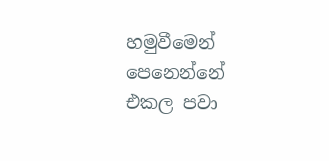හමුවීමෙන් පෙනෙන්නේ එකල පවා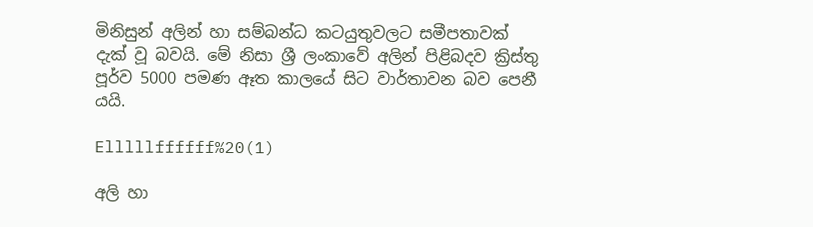මිනිසුන් අලින් හා සම්බන්ධ කටයුතුවලට සමීපතාවක් දැක් වූ බවයි. මේ නිසා ශ්‍රී ලංකාවේ අලින් පිළිබදව ක්‍රිස්තු පූර්ව 5000 පමණ ඈත කාලයේ සිට වාර්තාවන බව පෙනී යයි.

Elllllffffff%20(1)

අලි හා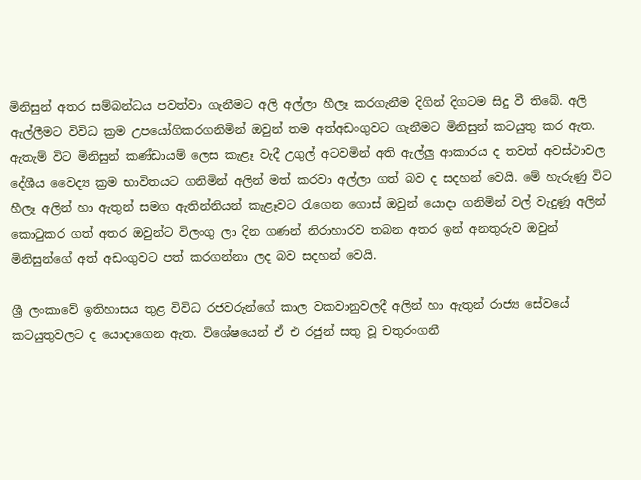මිනිසුන් අතර සම්බන්ධය පවත්වා ගැනීමට අලි අල්ලා හීලෑ කරගැනීම දිගින් දිගටම සිදු වී තිබේ. අලි ඇල්ලීමට විවිධ ක්‍රම උපයෝගිකරගනිමින් ඔවුන් තම අත්අඩංගුවට ගැනීමට මිනිසුන් කටයුතු කර ඇත. ඇතැම් විට මිනිසුන් කණ්ඩායම් ලෙස කැළෑ වැදී උගුල් අටවමින් අති ඇල්ලු ආකාරය ද තවත් අවස්ථාවල දේශීය වෛද්‍ය ක්‍රම භාවිතයට ගනිමින් අලින් මත් කරවා අල්ලා ගත් බව ද සදහන් වෙයි. මේ හැරුණු විට හීලෑ අලින් හා ඇතුන් සමග ඇතින්නියන් කැළෑවට රැගෙන ගොස් ඔවුන් යොදා ගනිමින් වල් වැදුණූ අලින් කොටුකර ගත් අතර ඔවුන්ට විලංගු ලා දින ගණන් නිරාහාරව තබන අතර ඉන් අනතුරුව ඔවුන් මිනිසුන්ගේ අත් අඩංගුවට පත් කරගන්නා ලද බව සදහන් වෙයි.

ශ්‍රී ලංකාවේ ඉතිහාසය තුළ විවිධ රජවරුන්ගේ කාල වකවානුවලදී අලින් හා ඇතුන් රාජ්‍ය සේවයේ කටයුතුවලට ද යොදාගෙන ඇත. විශේෂයෙන් ඒ එ රජුන් සතු වූ චතුරංගනී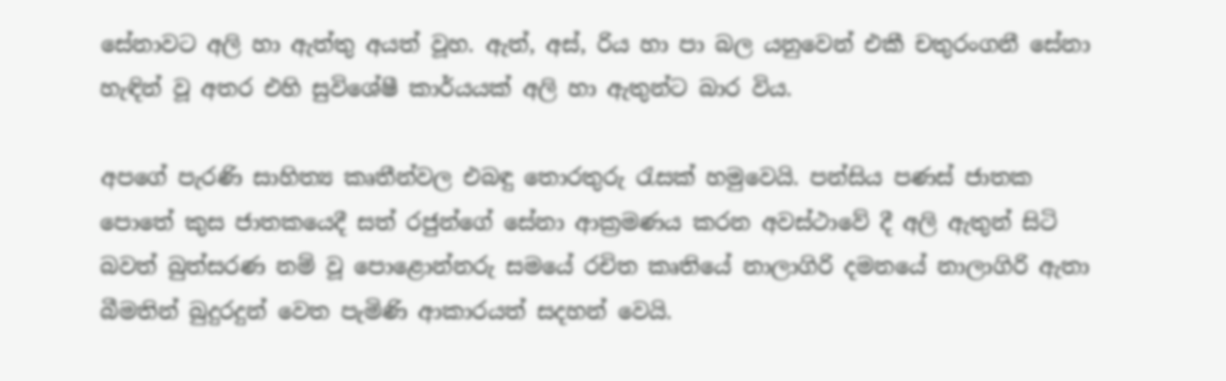සේනාවට අලි හා ඇත්තු අයත් වූහ. ඇත්, අස්, රිය හා පා බල යනුවෙන් එකී චතුරංගනී සේනා හැඳින් වූ අතර එහි සුවිශේෂී කාර්යයක් අලි හා ඇතුන්ට බාර විය.

අපගේ පැරණි සාහිත්‍ය කෘතීන්වල එබඳු තොරතුරු රැසක් හමුවෙයි. පන්සිය පණස් ජාතක පොතේ කුස ජාතකයෙදී සත් රජුන්ගේ සේනා ආක්‍රමණය කරන අවස්ථාවේ දී අලි ඇතුන් සිටි බවත් බුත්සරණ නම් වූ පොළොන්නරු සමයේ රචිත කෘතියේ නාලාගිරි දමනයේ නාලාගිරි ඇතා බීමතින් බුදුරදුන් වෙත පැමිණි ආකාරයත් සදහන් වෙයි.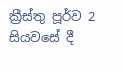ක්‍රීස්තු පූර්ව 2 සියවසේ දී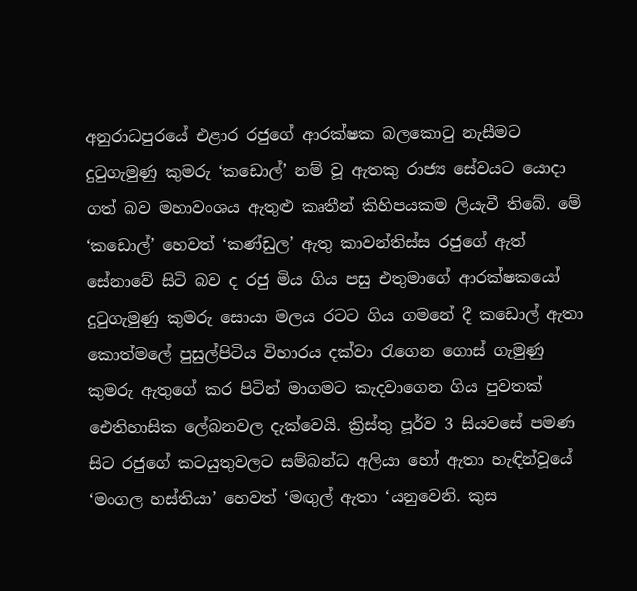අනුරාධපුරයේ එළාර රජුගේ ආරක්ෂක බලකොටු නැසීමට දුටුගැමුණු කුමරු ‘කඩොල්’ නම් වූ ඇතකු රාජ්‍ය සේවයට යොදා ගත් බව මහාවංශය ඇතුළු කෘතීන් කිහිපයකම ලියැවී තිබේ. මේ ‘කඩොල්’ හෙවත් ‘කණ්ඩුල’ ඇතු කාවන්තිස්ස රජුගේ ඇත් සේනාවේ සිටි බව ද රජු මිය ගිය පසු එතුමාගේ ආරක්ෂකයෝ දුටුගැමුණු කුමරු සොයා මලය රටට ගිය ගමනේ දී කඩොල් ඇතා කොත්මලේ පුසුල්පිටිය විහාරය දක්වා රැගෙන ගොස් ගැමුණු කුමරු ඇතුගේ කර පිටින් මාගමට කැදවාගෙන ගිය පුවතක් ඓතිහාසික ලේබනවල දැක්වෙයි. ක්‍රිස්තු පූර්ව 3 සියවසේ පමණ සිට රජුගේ කටයුතුවලට සම්බන්ධ අලියා හෝ ඇතා හැඳින්වූයේ ‘මංගල හස්තියා’ හෙවත් ‘මඟුල් ඇතා ‘යනුවෙනි. කුස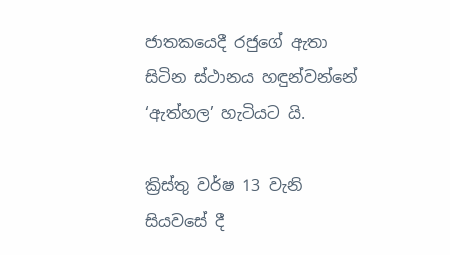ජාතකයෙදී රජුගේ ඇතා සිටින ස්ථානය හඳුන්වන්නේ ‘ඇත්හල’ හැටියට යි.

ක්‍රිස්තු වර්ෂ 13 වැනි සියවසේ දී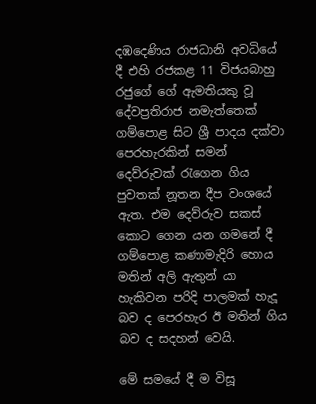දඹදෙණිය රාජධානි අවධියේ දී එහි රජකළ 11 විජයබාහු රජුගේ ගේ ඇමතියකු වූ දේවප්‍රතිරාජ නමැත්තෙක් ගම්පොළ සිට ශ්‍රී පාදය දක්වා පෙරහැරකින් සමන් දෙව්රුවක් රැගෙන ගිය පුවතක් නූතන දීප වංශයේ ඇත. එම දෙව්රුව සකස් කොට ගෙන යන ගමනේ දී ගම්පොළ කණාමැදිරි හොය මතින් අලි ඇතුන් යා හැකිවන පරිදි පාලමක් හැදූ බව ද පෙරහැර ඊ මතින් ගිය බව ද සදහන් වෙයි.

මේ සමයේ දී ම විසූ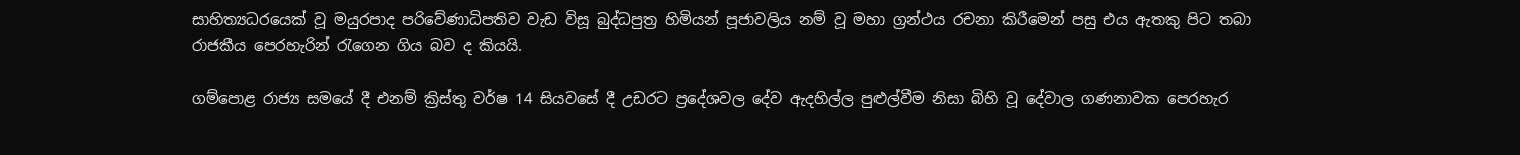සාහිත්‍යධරයෙක් වූ මයුරපාද පරිවේණාධිපතිව වැඩ විසූ බුද්ධපුත්‍ර හිමියන් පූජාවලිය නම් වූ මහා ග්‍රන්ථය රචනා කිරීමෙන් පසු එය ඇතකු පිට තබා රාජකීය පෙරහැරින් රැගෙන ගිය බව ද කියයි.

ගම්පොළ රාජ්‍ය සමයේ දී එනම් ක්‍රිස්තු වර්ෂ 14 සියවසේ දී උඩරට ප්‍රදේශවල දේව ඇදහිල්ල පුළුල්වීම නිසා බිහි වූ දේවාල ගණනාවක පෙරහැර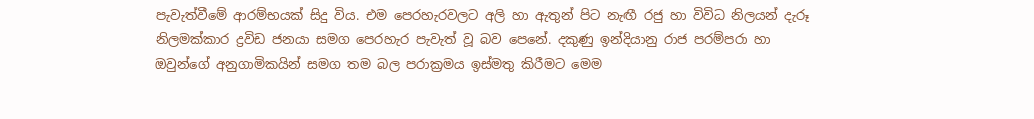පැවැත්වීමේ ආරම්භයක් සිදු විය. එම පෙරහැරවලට අලි හා ඇතුන් පිට නැඟී රජු හා විවිධ නිලයන් දැරූ නිලමක්කාර ද්‍රවිඩ ජනයා සමග පෙරහැර පැවැත් වූ බව පෙනේ. දකුණු ඉන්දියානු රාජ පරම්පරා හා ඔවුන්ගේ අනුගාමිකයින් සමග තම බල පරාක්‍රමය ඉස්මතු කිරීමට මෙම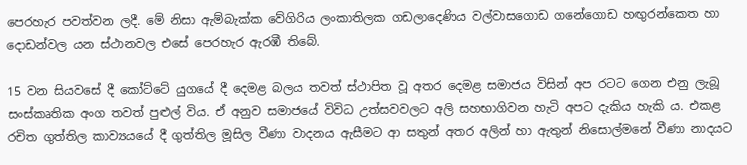පෙරහැර පවත්වන ලදී. මේ නිසා ඇම්බැක්ක වේගිරිය ලංකාතිලක ගඩලාදෙණිය වල්වාසගොඩ ගනේගොඩ හඟුරන්කෙත හා දොඩන්වල යන ස්ථානවල එසේ පෙරහැර ඇරඹී තිබේ.

15 වන සියවසේ දී කෝට්ටේ යුගයේ දී දෙමළ බලය තවත් ස්ථාපිත වූ අතර දෙමළ සමාජය විසින් අප රටට ගෙන එනු ලැබූ සංස්කෘතික අංග තවත් පුළුල් විය. ඒ අනුව සමාජයේ විවිධ උත්සවවලට අලි සහභාගිවන හැටි අපට දැකිය හැකි ය. එකළ රචිත ගුත්තිල කාව්‍යයයේ දී ගුත්තිල මූසිල වීණා වාදනය ඇසීමට ආ සතුන් අතර අලින් හා ඇතුන් නිසොල්මනේ වීණා නාදයට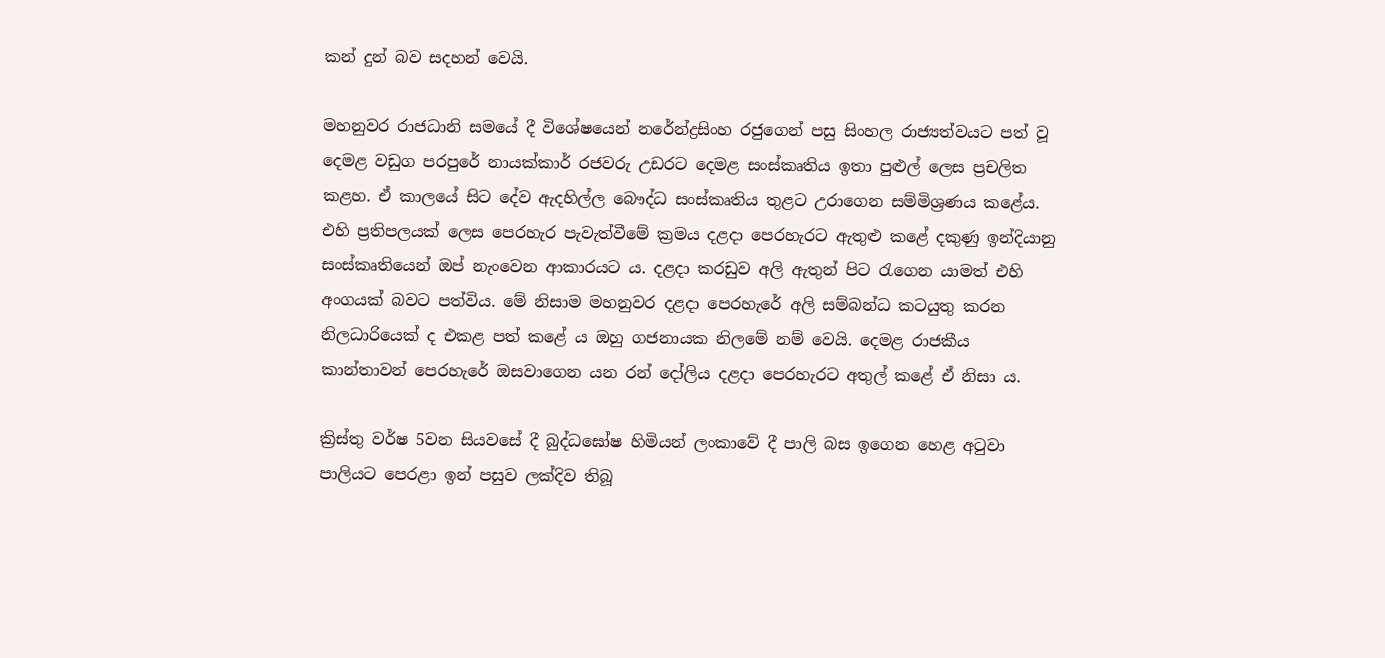කන් දුන් බව සදහන් වෙයි.

මහනුවර රාජධානි සමයේ දී විශේෂයෙන් නරේන්ද්‍රසිංහ රජුගෙන් පසු සිංහල රාජ්‍යත්වයට පත් වූ දෙමළ වඩුග පරපුරේ නායක්කාර් රජවරු උඩරට දෙමළ සංස්කෘතිය ඉතා පුළුල් ලෙස ප්‍රචලිත කළහ. ඒ කාලයේ සිට දේව ඇදහිල්ල බෞද්ධ සංස්කෘතිය තුළට උරාගෙන සම්මිශ්‍රණය කළේය. එහි ප්‍රතිපලයක් ලෙස පෙරහැර පැවැත්වීමේ ක්‍රමය දළදා පෙරහැරට ඇතුළු කළේ දකුණු ඉන්දියානු සංස්කෘතියෙන් ඔප් නැංවෙන ආකාරයට ය. දළදා කරඩුව අලි ඇතුන් පිට රැගෙන යාමත් එහි අංගයක් බවට පත්විය. මේ නිසාම මහනුවර දළදා පෙරහැරේ අලි සම්බන්ධ කටයුතු කරන නිලධාරියෙක් ද එකළ පත් කළේ ය ඔහු ගජනායක නිලමේ නම් වෙයි. දෙමළ රාජකීය කාන්තාවන් පෙරහැරේ ඔසවාගෙන යන රන් දෝලිය දළදා පෙරහැරට අතුල් කළේ ඒ නිසා ය.

ක්‍රිස්තු වර්ෂ 5වන සියවසේ දී බුද්ධඝෝෂ හිමියන් ලංකාවේ දී පාලි බස ඉගෙන හෙළ අටුවා පාලියට පෙරළා ඉන් පසුව ලක්දිව තිබූ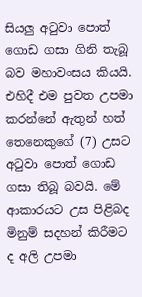සියලු අටුවා පොත් ගොඩ ගසා ගිනි තැබූ බව මහාවංසය කියයි. එහිදී එම පුවත උපමා කරන්නේ ඇතුන් හත් තෙනෙකුගේ (7) උසට අටුවා පොත් ගොඩ ගසා තිබූ බවයි. මේ ආකාරයට උස පිළිබද මිනුම් සදහන් කිරීමට ද අලි උපමා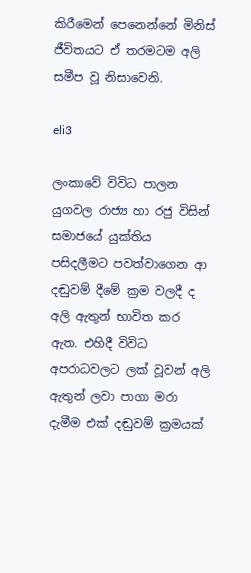කිරීමෙන් පෙනෙන්නේ මිනිස් ජීවිතයට ඒ තරමටම අලි සමීප වූ නිසාවෙනි.

eli3

ලංකාවේ විවිධ පාලන යුගවල රාජ්‍ය හා රජු විසින් සමාජයේ යුක්තිය පසිදලීමට පවත්වාගෙන ආ දඬුවම් දීමේ ක්‍රම වලදී ද අලි ඇතුන් භාවිත කර ඇත. එහිදී විවිධ අපරාධවලට ලක් වූවන් අලි ඇතුන් ලවා පාගා මරා දැමීම එක් දඬුවම් ක්‍රමයක්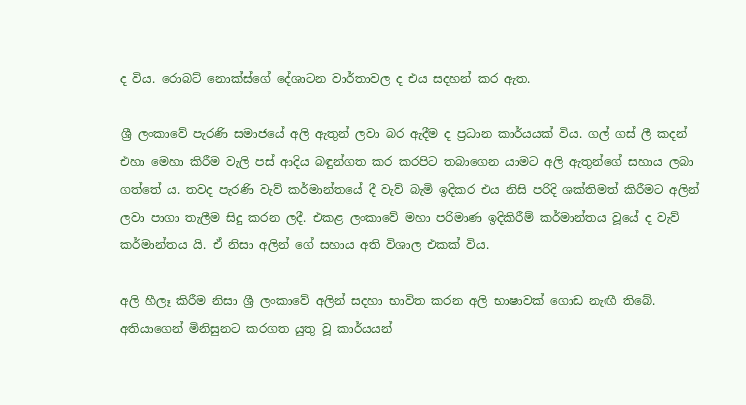ද විය. රොබට් නොක්ස්ගේ දේශාටන වාර්තාවල ද එය සදහන් කර ඇත.

ශ්‍රී ලංකාවේ පැරණි සමාජයේ අලි ඇතුන් ලවා බර ඇදීම ද ප්‍රධාන කාර්යයක් විය. ගල් ගස් ලී කදන් එහා මෙහා කිරීම වැලි පස් ආදිය බඳුන්ගත කර කරපිට තබාගෙන යාමට අලි ඇතුන්ගේ සහාය ලබා ගත්තේ ය. තවද පැරණි වැව් කර්මාන්තයේ දී වැව් බැමි ඉදිකර එය නිසි පරිදි ශක්තිමත් කිරීමට අලින් ලවා පාගා තැලීම සිදු කරන ලදී. එකළ ලංකාවේ මහා පරිමාණ ඉදිකිරීම් කර්මාන්තය වූයේ ද වැව් කර්මාන්තය යි. ඒ නිසා අලින් ගේ සහාය අති විශාල එකක් විය.

අලි හීලෑ කිරීම නිසා ශ්‍රී ලංකාවේ අලින් සදහා භාවිත කරන අලි භාෂාවක් ගොඩ නැඟී තිබේ. අතියාගෙන් මිනිසුනට කරගත යුතු වූ කාර්යයන්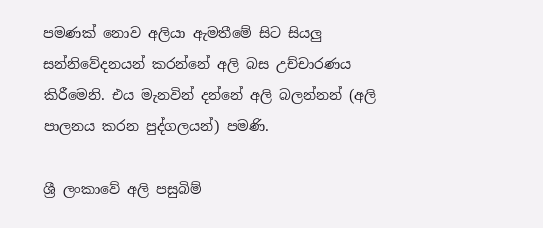පමණක් නොව අලියා ඇමතීමේ සිට සියලු සන්නිවේදනයන් කරන්නේ අලි බස උච්චාරණය කිරීමෙනි. එය මැනවින් දන්නේ අලි බලන්නන් (අලි පාලනය කරන පුද්ගලයන්) පමණි.

ශ්‍රී ලංකාවේ අලි පසුබිම්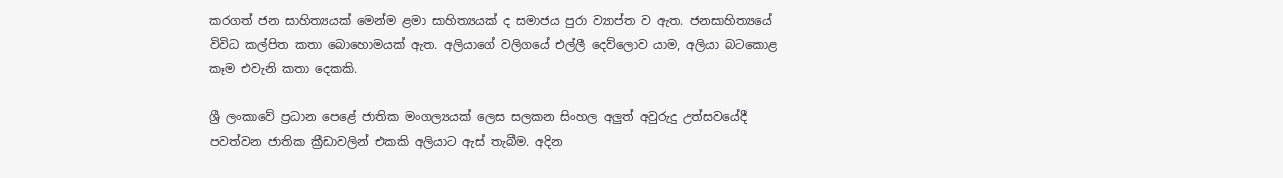කරගත් ජන සාහිත්‍යයක් මෙන්ම ළමා සාහිත්‍යයක් ද සමාජය පුරා ව්‍යාප්ත ව ඇත. ජනසාහිත්‍යයේ විවිධ කල්පිත කතා බොහොමයක් ඇත. අලියාගේ වලිගයේ එල්ලී දෙව්ලොව යාම, අලියා බටකොළ කෑම එවැනි කතා දෙකකි.

ශ්‍රී ලංකාවේ ප්‍රධාන පෙළේ ජාතික මංගල්‍යයක් ලෙස සලකන සිංහල අලුත් අවුරුදු උත්සවයේදී පවත්වන ජාතික ක්‍රීඩාවලින් එකකි අලියාට ඇස් තැබීම. අදින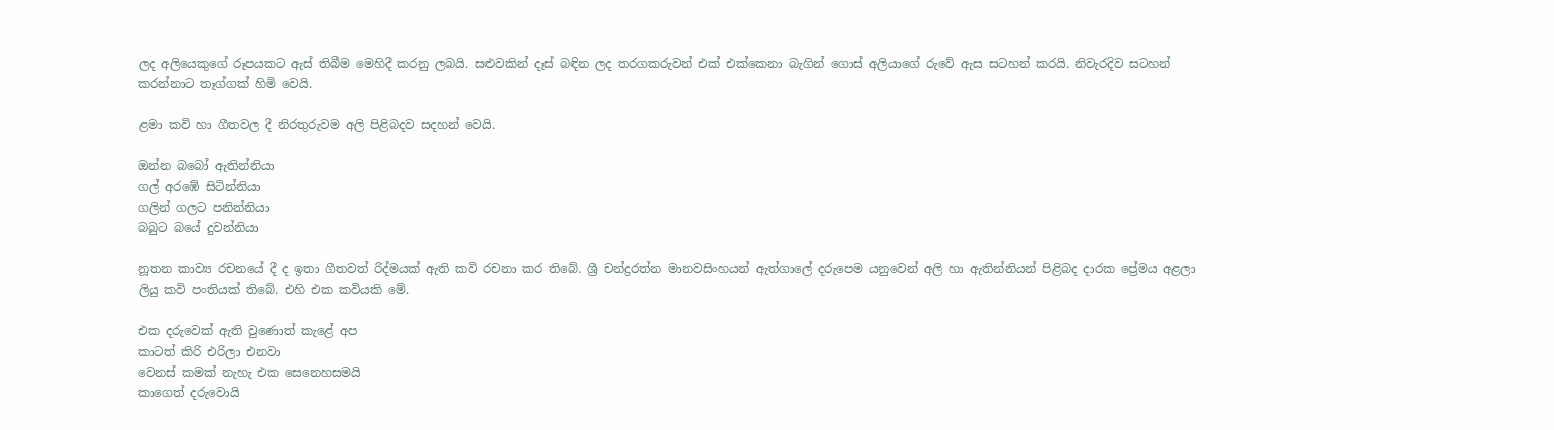ලද අලියෙකුගේ රූපයකට ඇස් තිබීම මෙහිදී කරනු ලබයි. සළුවකින් දෑස් බඳින ලද තරගකරුවන් එක් එක්කෙනා බැගින් ගොස් අලියාගේ රුවේ ඇස සටහන් කරයි. නිවැරදිව සටහන් කරන්නාට තෑග්ගක් හිමි වෙයි.

ළමා කවි හා ගීතවල දී නිරතුරුවම අලි පිළිබදව සදහන් වෙයි.

ඔන්න බබෝ ඇතින්නියා
ගල් අරඹේ සිටින්නියා
ගලින් ගලට පනින්නියා
බබුට බයේ දුවන්නියා

නූතන කාව්‍ය රචනයේ දී ද ඉතා ගීතවත් රිද්මයක් ඇති කවි රචනා කර තිබේ. ශ්‍රී චන්ද්‍රරත්න මානවසිංහයන් ඇත්ගාලේ දරුපෙම යනුවෙන් අලි හා ඇතින්නියන් පිළිබද දාරක ප්‍රේමය අළලා ලියු කවි පංතියක් තිබේ. එහි එක කවියකි මේ.

එක දරුවෙක් ඇති වුණොත් කැළේ අප
කාටත් කිරි එරිලා එනවා
වෙනස් කමක් නැහැ එක සෙනෙහසමයි
කාගෙත් දරුවොයි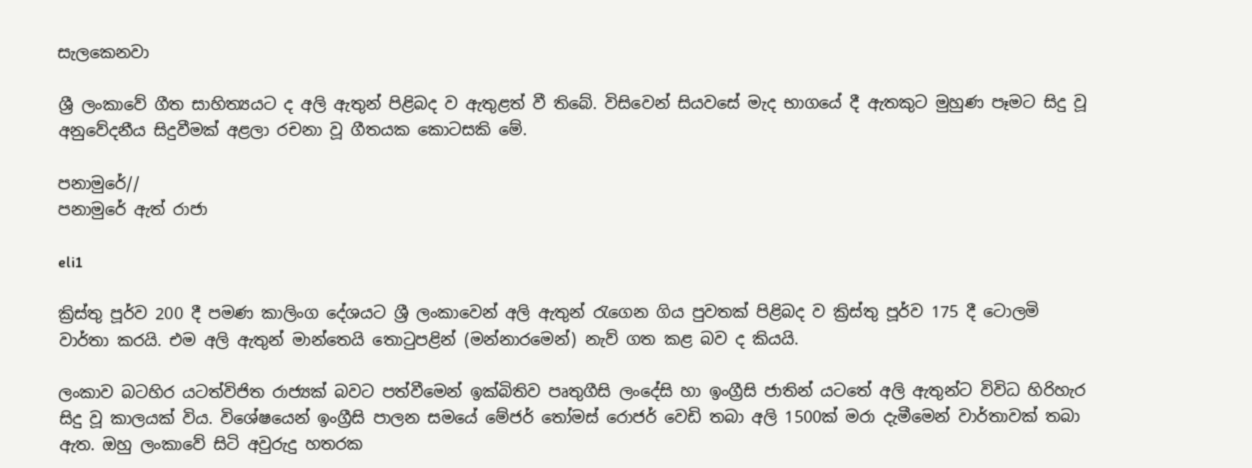සැලකෙනවා

ශ්‍රී ලංකාවේ ගීත සාහිත්‍යයට ද අලි ඇතුන් පිළිබද ව ඇතුළත් වී තිබේ. විසිවෙන් සියවසේ මැද භාගයේ දී ඇතකුට මුහුණ පෑමට සිදු වූ අනුවේදනීය සිදුවීමක් අළලා රචනා වූ ගීතයක කොටසකි මේ.

පනාමුරේ//
පනාමුරේ ඇත් රාජා

eli1

ක්‍රිස්තු පූර්ව 200 දී පමණ කාලිංග දේශයට ශ්‍රී ලංකාවෙන් අලි ඇතුන් රැගෙන ගිය පුවතක් පිළිබද ව ක්‍රිස්තු පූර්ව 175 දී ටොලමි වාර්තා කරයි. එම අලි ඇතුන් මාන්තෙයි තොටුපළින් (මන්නාරමෙන්) නැව් ගත කළ බව ද කියයි.

ලංකාව බටහිර යටත්විජිත රාජ්‍යක් බවට පත්වීමෙන් ඉක්බිතිව පෘතුගීසි ලංදේසි හා ඉංග්‍රීසි ජාතින් යටතේ අලි ඇතුන්ට විවිධ හිරිහැර සිදු වූ කාලයක් විය. විශේෂයෙන් ඉංග්‍රීසි පාලන සමයේ මේජර් තෝමස් රොජර් වෙඩි තබා අලි 1500ක් මරා දැමීමෙන් වාර්තාවක් තබා ඇත. ඔහු ලංකාවේ සිටි අවුරුදු හතරක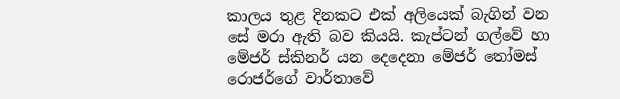කාලය තුළ දිනකට එක් අලියෙක් බැගින් වන සේ මරා ඇති බව කියයි. කැප්ටන් ගල්වේ හා මේජර් ස්කිනර් යන දෙදෙනා මේජර් තෝමස් රොජර්ගේ වාර්තාවේ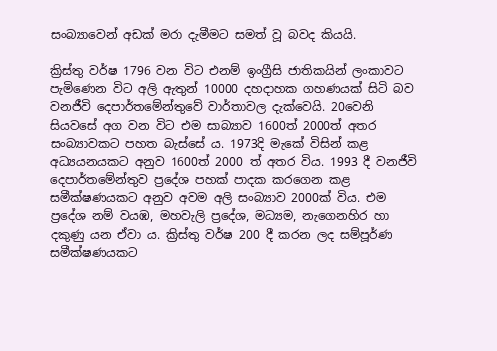සංබ්‍යාවෙන් අඩක් මරා දැමීමට සමත් වූ බවද කියයි.

ක්‍රිස්තු වර්ෂ 1796 වන විට එනම් ඉංග්‍රීසි ජාතිකයින් ලංකාවට පැමිණෙන විට අලි ඇතුන් 10000 දහදාහක ගහණයක් සිටි බව වනජීවි දෙපාර්තමේන්තුවේ වාර්තාවල දැක්වෙයි. 20වෙනි සියවසේ අග වන විට එම සාබ්‍යාව 1600ත් 2000ත් අතර සංබ්‍යාවකට පහත බැස්සේ ය. 1973දි මැකේ විසින් කළ අධ්‍යයනයකට අනුව 1600ත් 2000 ත් අතර විය. 1993 දී වනජීවි දෙපාර්තමේන්තුව ප්‍රදේශ පහක් පාදක කරගෙන කළ සමීක්ෂණයකට අනුව අවම අලි සංබ්‍යාව 2000ක් විය. එම ප්‍රදේශ නම් වයඹ, මහවැලි ප්‍රදේශ, මධ්‍යම, නැගෙනහිර හා දකුණු යන ඒවා ය. ක්‍රිස්තු වර්ෂ 200 දී කරන ලද සම්පූර්ණ සමීක්ෂණයකට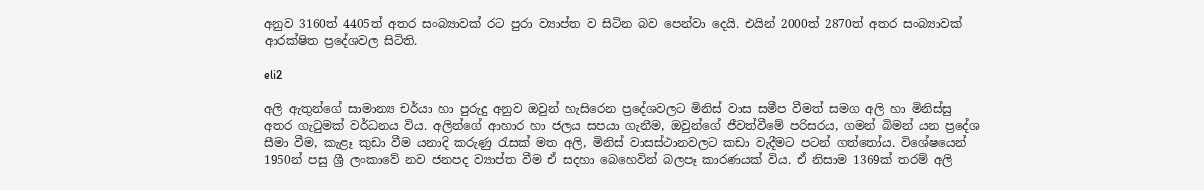අනුව 3160ත් 4405ත් අතර සංබ්‍යාවක් රට පුරා ව්‍යාප්ත ව සිටින බව පෙන්වා දෙයි. එයින් 2000ත් 2870ත් අතර සංබ්‍යාවක් ආරක්ෂිත ප්‍රදේශවල සිටිති.

eli2

අලි ඇතුන්ගේ සාමාන්‍ය චර්යා හා පුරුදු අනුව ඔවුන් හැසිරෙන ප්‍රදේශවලට මිනිස් වාස සමීප වීමත් සමග අලි හා මිනිස්සු අතර ගැටුමක් වර්ධනය විය. අලින්ගේ ආහාර හා ජලය සපයා ගැනීම, ඔවුන්ගේ ජීවත්වීමේ පරිසරය, ගමන් බිමන් යන ප්‍රදේශ සීමා වීම, කැළෑ කුඩා වීම යනාදි කරුණු රැසක් මත අලි, මිනිස් වාසස්ථානවලට කඩා වැදීමට පටන් ගත්තෝය. විශේෂයෙන් 1950න් පසු ශ්‍රී ලංකාවේ නව ජනපද ව්‍යාප්ත වීම ඒ සදහා බෙහෙවින් බලපෑ කාරණයක් විය. ඒ නිසාම 1369ක් තරම් අලි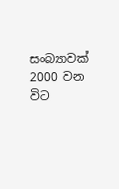සංබ්‍යාවක් 2000 වන විට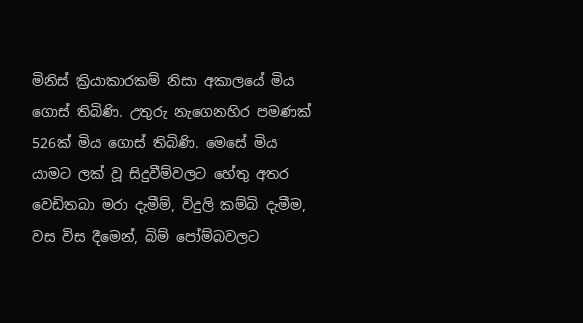මිනිස් ක්‍රියාකාරකම් නිසා අකාලයේ මිය ගොස් තිබිණි. උතුරු නැගෙනහිර පමණක් 526ක් මිය ගොස් තිබිණි. මෙසේ මිය යාමට ලක් වූ සිදුවීම්වලට හේතු අතර වෙඩිතබා මරා දැමීම්, විදුලි කම්බි දැමීම, වස විස දීමෙන්, බිම් පෝම්බවලට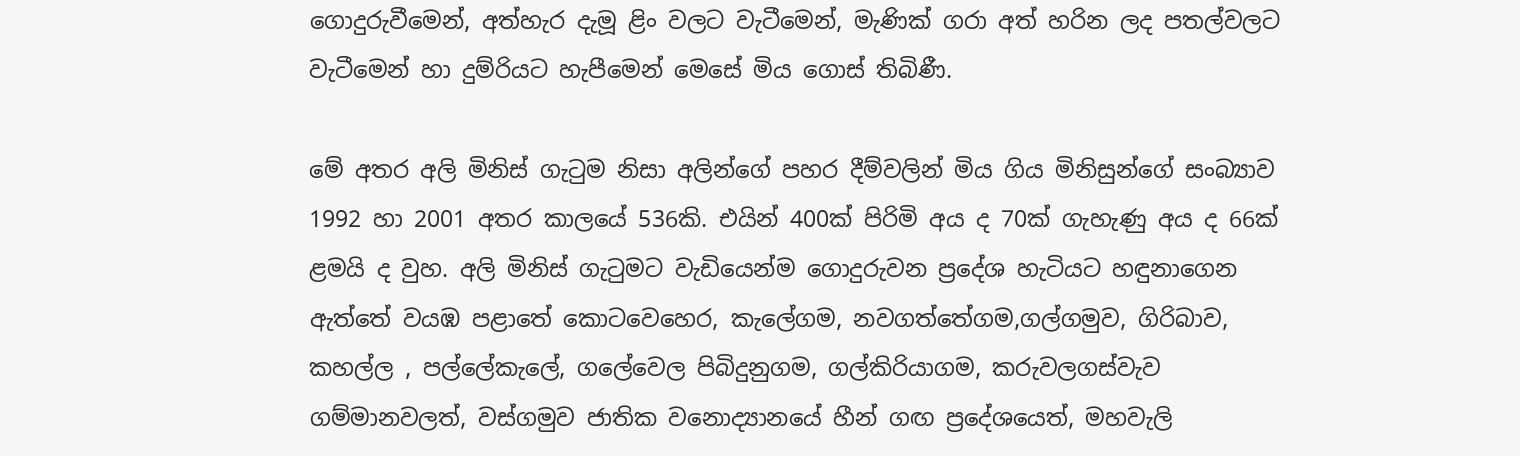ගොදුරුවීමෙන්, අත්හැර දැමූ ළිං වලට වැටීමෙන්, මැණික් ගරා අත් හරින ලද පතල්වලට වැටීමෙන් හා දුම්රියට හැපීමෙන් මෙසේ මිය ගොස් තිබිණී.

මේ අතර අලි මිනිස් ගැටුම නිසා අලින්ගේ පහර දීම්වලින් මිය ගිය මිනිසුන්ගේ සංබ්‍යාව 1992 හා 2001 අතර කාලයේ 536කි. එයින් 400ක් පිරිමි අය ද 70ක් ගැහැණු අය ද 66ක් ළමයි ද වුහ. අලි මිනිස් ගැටුමට වැඩියෙන්ම ගොදුරුවන ප්‍රදේශ හැටියට හඳුනාගෙන ඇත්තේ වයඹ පළාතේ කොටවෙහෙර, කැලේගම, නවගත්තේගම,ගල්ගමුව, ගිරිබාව, කහල්ල , පල්ලේකැලේ, ගලේවෙල පිබිදුනුගම, ගල්කිරියාගම, කරුවලගස්වැව ගම්මානවලත්, වස්ගමුව ජාතික වනොද්‍යානයේ හීන් ගඟ ප්‍රදේශයෙත්, මහවැලි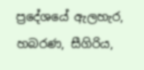ප්‍රදේශයේ ඇලහැර, හබරණ, සීගිරිය,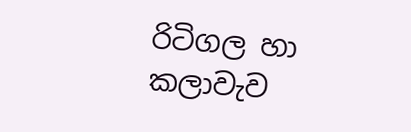රිටිගල හා කලාවැව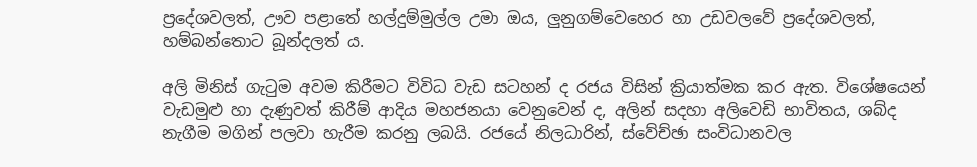ප්‍රදේශවලත්, ඌව පළාතේ හල්දුම්මුල්ල උමා ඔය, ලුනුගම්වෙහෙර හා උඩවලවේ ප්‍රදේශවලත්, හම්බන්තොට බූන්දලත් ය.

අලි මිනිස් ගැටුම අවම කිරීමට විවිධ වැඩ සටහන් ද රජය විසින් ක්‍රියාත්මක කර ඇත. විශේෂයෙන් වැඩමුළු හා දැණුවත් කිරීම් ආදිය මහජනයා වෙනුවෙන් ද, අලින් සදහා අලිවෙඩි භාවිතය, ශබ්ද නැගීම මගින් පලවා හැරීම කරනු ලබයි. රජයේ නිලධාරින්, ස්වේච්ඡා සංවිධානවල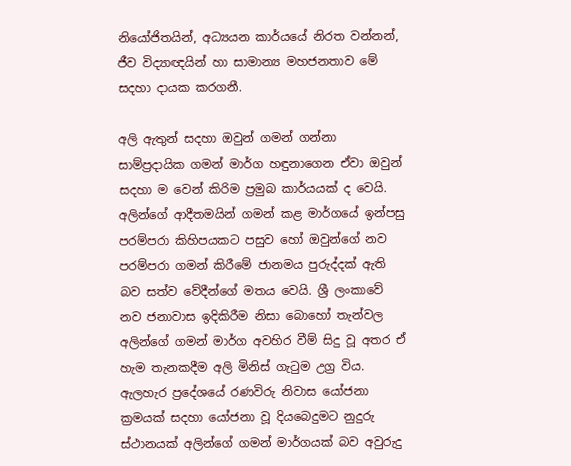නියෝජිතයින්, අධ්‍යයන කාර්යයේ නිරත වන්නන්, ජීව විද්‍යාඥයින් හා සාමාන්‍ය මහජනතාව මේ සදහා දායක කරගනී.

අලි ඇතුන් සදහා ඔවුන් ගමන් ගන්නා සාම්ප්‍රදායික ගමන් මාර්ග හඳුනාගෙන ඒවා ඔවුන් සදහා ම වෙන් කිරිම ප්‍රමුබ කාර්යයක් ද වෙයි. අලින්ගේ ආදීතමයින් ගමන් කළ මාර්ගයේ ඉන්පසු පරම්පරා කිහිපයකට පසුව හෝ ඔවුන්ගේ නව පරම්පරා ගමන් කිරීමේ ජානමය පුරුද්දක් ඇති බව සත්ව වේදීන්ගේ මතය වෙයි. ශ්‍රී ලංකාවේ නව ජනාවාස ඉදිකිරීම නිසා බොහෝ තැන්වල අලින්ගේ ගමන් මාර්ග අවහිර වීම් සිදු වූ අතර ඒ හැම තැනකදීම අලි මිනිස් ගැටුම උග්‍ර විය. ඇලහැර ප්‍රදේශයේ රණවිරු නිවාස යෝජනා ක්‍රමයක් සදහා යෝජනා වූ දියබෙදුමට නුදුරු ස්ථානයක් අලින්ගේ ගමන් මාර්ගයක් බව අවුරුදු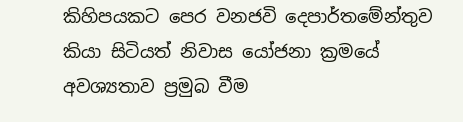කිහිපයකට පෙර වනජවි දෙපාර්තමේන්තුව කියා සිටියත් නිවාස යෝජනා ක්‍රමයේ අවශ්‍යතාව ප්‍රමුබ වීම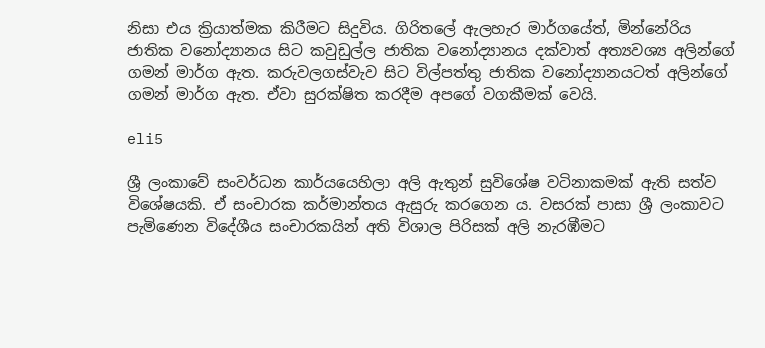නිසා එය ක්‍රියාත්මක කිරීමට සිදුවිය. ගිරිතලේ ඇලහැර මාර්ගයේත්, මින්නේරිය ජාතික වනෝද්‍යානය සිට කවුඩුල්ල ජාතික වනෝද්‍යානය දක්වාත් අත්‍යවශ්‍ය අලින්ගේ ගමන් මාර්ග ඇත. කරුවලගස්වැව සිට විල්පත්තු ජාතික වනෝද්‍යානයටත් අලින්ගේ ගමන් මාර්ග ඇත. ඒවා සුරක්ෂිත කරදීම අපගේ වගකීමක් වෙයි.

eli5

ශ්‍රී ලංකාවේ සංවර්ධන කාර්යයෙහිලා අලි ඇතුන් සුවිශේෂ වටිනාකමක් ඇති සත්ව විශේෂයකි. ඒ සංචාරක කර්මාන්තය ඇසුරු කරගෙන ය. වසරක් පාසා ශ්‍රී ලංකාවට පැමිණෙන විදේශීය සංචාරකයින් අති විශාල පිරිසක් අලි නැරඹීමට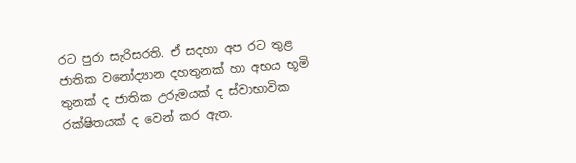රට පුරා සැරිසරති. ඒ සදහා අප රට තුළ ජාතික වනෝද්‍යාන දහතුනක් හා අභය භූමි තුනක් ද ජාතික උරුමයක් ද ස්වාභාවික රක්ෂිතයක් ද වෙන් කර ඇත.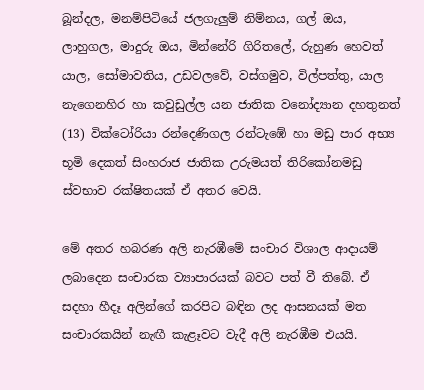බූන්දල, මනම්පිටියේ ජලගැලුම් නිම්නය, ගල් ඔය, ලාහුගල, මාදුරු ඔය, මින්නේරි ගිරිතලේ, රුහුණ හෙවත් යාල, සෝමාවතිය, උඩවලවේ, වස්ගමුව, විල්පත්තු, යාල නැගෙනහිර හා කවුඩුල්ල යන ජාතික වනෝද්‍යාන දහතුනත් (13) වික්ටෝරියා රන්දෙණිගල රන්ටැඹේ හා මඩු පාර අභ්‍ය භූමි දෙකත් සිංහරාජ ජාතික උරුමයත් තිරිකෝනමඩු ස්වභාව රක්ෂිතයක් ඒ අතර වෙයි.

මේ අතර හබරණ අලි නැරඹීමේ සංචාර විශාල ආදායම් ලබාදෙන සංචාරක ව්‍යාපාරයක් බවට පත් වී තිබේ. ඒ සදහා හීදෑ අලින්ගේ කරපිට බඳින ලද ආසනයක් මත සංචාරකයින් නැඟී කැළෑවට වැදී අලි නැරඹීම එයයි.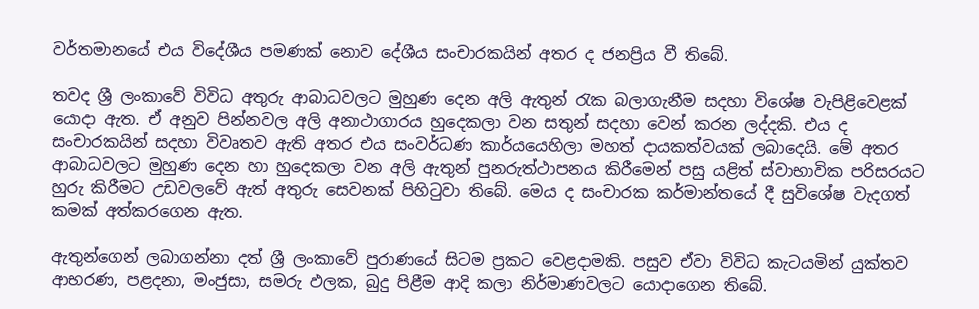වර්තමානයේ එය විදේශීය පමණක් නොව දේශීය සංචාරකයින් අතර ද ජනප්‍රිය වී තිබේ.

තවද ශ්‍රී ලංකාවේ විවිධ අතුරු ආබාධවලට මුහුණ දෙන අලි ඇතුන් රැක බලාගැනීම සදහා විශේෂ වැපිළිවෙළක් යොදා ඇත. ඒ අනුව පින්නවල අලි අනාථාගාරය හුදෙකලා වන සතුන් සදහා වෙන් කරන ලද්දකි. එය ද සංචාරකයින් සදහා විවෘතව ඇති අතර එය සංවර්ධණ කාර්යයෙහිලා මහත් දායකත්වයක් ලබාදෙයි. මේ අතර ආබාධවලට මුහුණ දෙන හා හුදෙකලා වන අලි ඇතුන් පුනරුත්ථාපනය කිරීමෙන් පසු යළිත් ස්වාභාවික පරිසරයට හුරු කිරීමට උඩවලවේ ඇත් අතුරු සෙවනක් පිහිටුවා තිබේ. මෙය ද සංචාරක කර්මාන්තයේ දී සුවිශේෂ වැදගත් කමක් අත්කරගෙන ඇත.

ඇතුන්ගෙන් ලබාගන්නා දත් ශ්‍රී ලංකාවේ පුරාණයේ සිටම ප්‍රකට වෙළදාමකි. පසුව ඒවා විවිධ කැටයමින් යුක්තව ආභරණ, පළදනා, මංජුසා, සමරු ඵලක, බුදු පිළීම ආදි කලා නිර්මාණවලට යොදාගෙන තිබේ.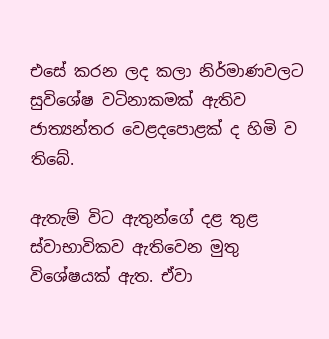එසේ කරන ලද කලා නිර්මාණවලට සුවිශේෂ වටිනාකමක් ඇතිව ජාත්‍යන්තර වෙළදපොළක් ද හිමි ව තිබේ.

ඇතැම් විට ඇතුන්ගේ දළ තුළ ස්වාභාවිකව ඇතිවෙන මුතු විශේෂයක් ඇත. ඒවා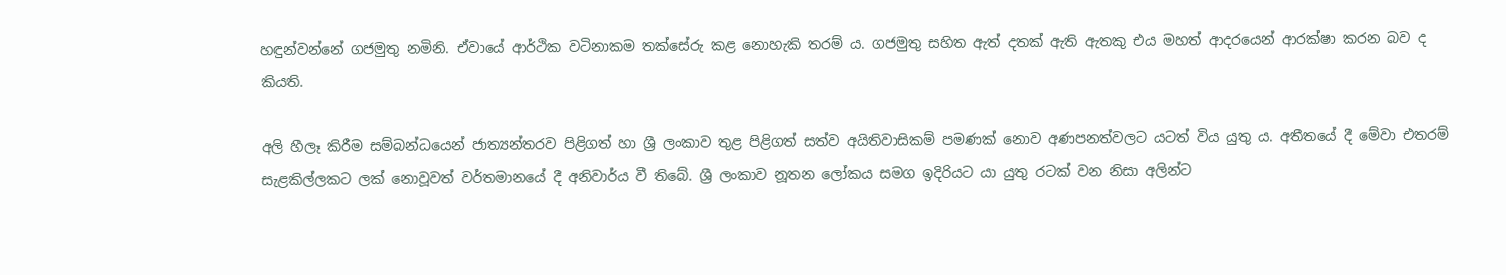හඳුන්වන්නේ ගජමුතු නමිනි. ඒවායේ ආර්ථික වටිනාකම තක්සේරු කළ නොහැකි තරම් ය. ගජමුතු සහිත ඇත් දතක් ඇති ඇතකු එය මහත් ආදරයෙන් ආරක්ෂා කරන බව ද කියති.

අලි හීලෑ කිරීම සම්බන්ධයෙන් ජාත්‍යන්තරව පිළිගත් හා ශ්‍රී ලංකාව තුළ පිළිගත් සත්ව අයිතිවාසිකම් පමණක් නොව අණපනත්වලට යටත් විය යුතු ය. අතීතයේ දී මේවා එතරම් සැළකිල්ලකට ලක් නොවූවත් වර්තමානයේ දී අනිවාර්ය වී තිබේ. ශ්‍රී ලංකාව නූතන ලෝකය සමග ඉදිරියට යා යුතු රටක් වන නිසා අලින්ට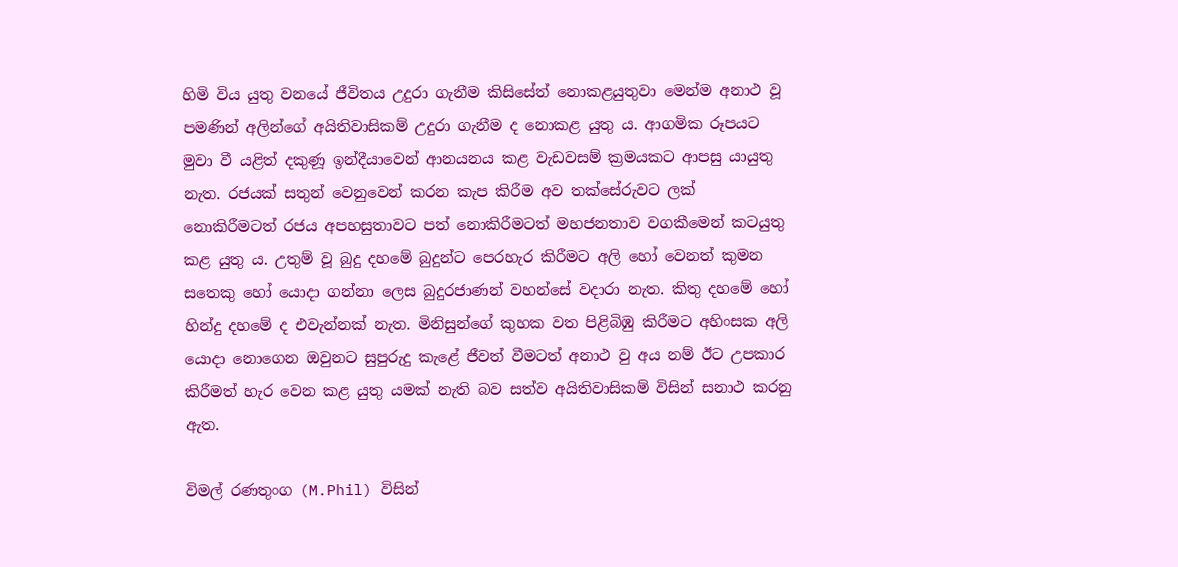හිමි විය යුතු වනයේ ජීවිතය උදුරා ගැනීම කිසිසේත් නොකළයුතුවා මෙන්ම අනාථ වූ පමණින් අලින්ගේ අයිතිවාසිකම් උදුරා ගැනීම ද නොකළ යුතු ය. ආගමික රූපයට මුවා වී යළිත් දකුණූ ඉන්දීයාවෙන් ආනයනය කළ වැඩවසම් ක්‍රමයකට ආපසු යායුතු නැත. රජයක් සතුන් වෙනුවෙන් කරන කැප කිරීම අව තක්සේරුවට ලක් නොකිරීමටත් රජය අපහසුතාවට පත් නොකිරීමටත් මහජනතාව වගකීමෙන් කටයුතු කළ යුතු ය. උතුම් වූ බුදු දහමේ බුදුන්ට පෙරහැර කිරීමට අලි හෝ වෙනත් කුමන සතෙකු හෝ යොදා ගන්නා ලෙස බුදුරජාණන් වහන්සේ වදාරා නැත. කිතු දහමේ හෝ හින්දු දහමේ ද එවැන්නක් නැත. මිනිසුන්ගේ කුහක වත පිළිබිඹු කිරීමට අහිංසක අලි යොදා නොගෙන ඔවුනට සුපුරුදු කැළේ ජීවත් වීමටත් අනාථ වු අය නම් ඊට උපකාර කිරීමත් හැර වෙන කළ යුතු යමක් නැති බව සත්ව අයිතිවාසිකම් විසින් සනාථ කරනු ඇත.

විමල් රණතුංග (M.Phil) විසින්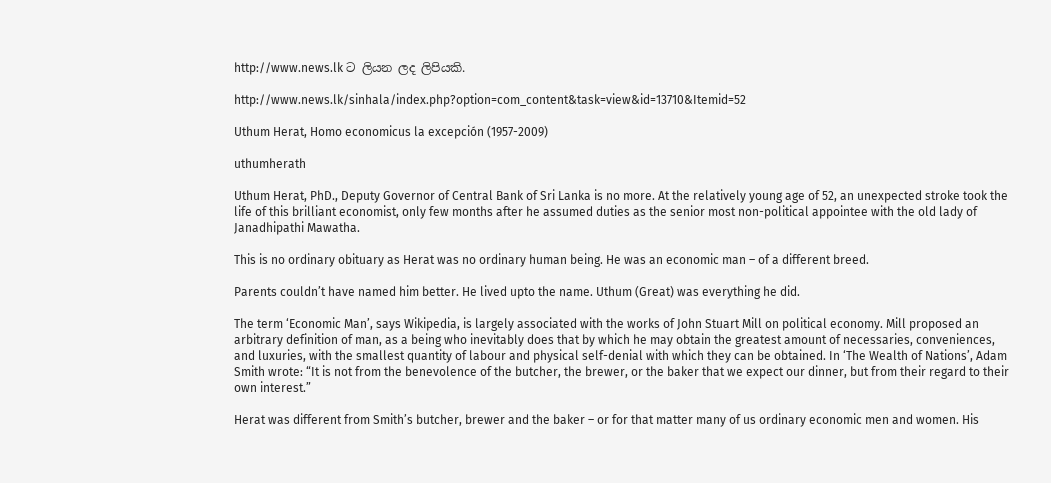http://www.news.lk ට ලියන ලද ලිපියකි.

http://www.news.lk/sinhala/index.php?option=com_content&task=view&id=13710&Itemid=52

Uthum Herat, Homo economicus la excepción (1957-2009)

uthumherath

Uthum Herat, PhD., Deputy Governor of Central Bank of Sri Lanka is no more. At the relatively young age of 52, an unexpected stroke took the life of this brilliant economist, only few months after he assumed duties as the senior most non-political appointee with the old lady of Janadhipathi Mawatha.

This is no ordinary obituary as Herat was no ordinary human being. He was an economic man – of a different breed.

Parents couldn’t have named him better. He lived upto the name. Uthum (Great) was everything he did.

The term ‘Economic Man’, says Wikipedia, is largely associated with the works of John Stuart Mill on political economy. Mill proposed an arbitrary definition of man, as a being who inevitably does that by which he may obtain the greatest amount of necessaries, conveniences, and luxuries, with the smallest quantity of labour and physical self-denial with which they can be obtained. In ‘The Wealth of Nations’, Adam Smith wrote: “It is not from the benevolence of the butcher, the brewer, or the baker that we expect our dinner, but from their regard to their own interest.”

Herat was different from Smith’s butcher, brewer and the baker – or for that matter many of us ordinary economic men and women. His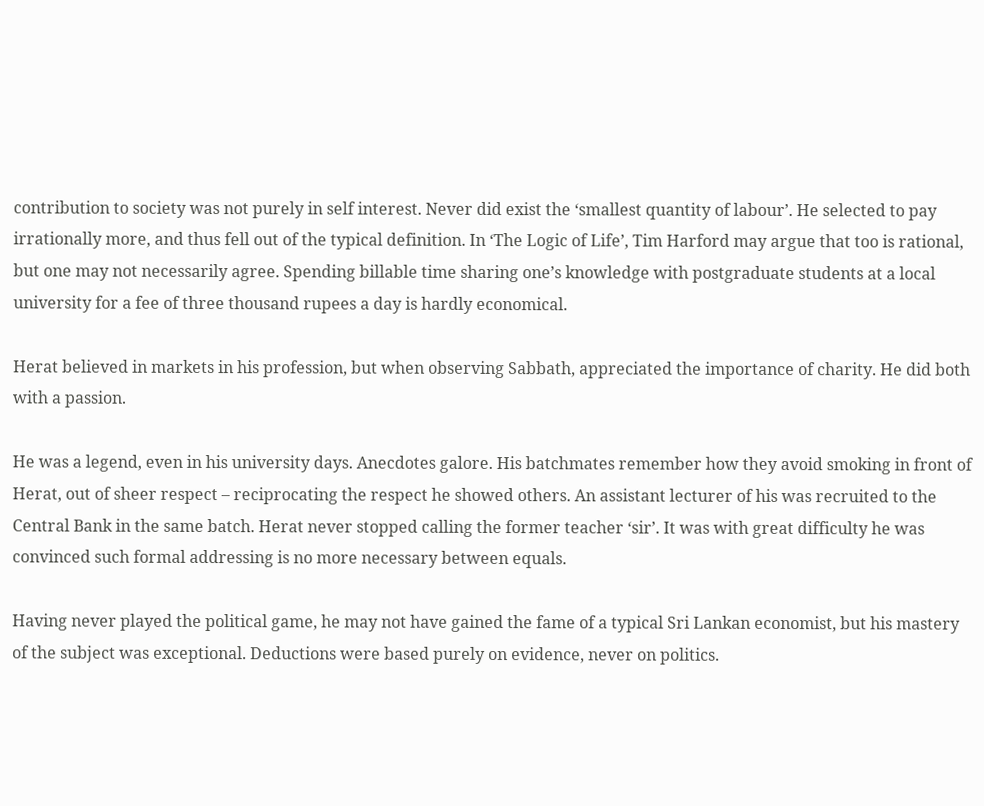contribution to society was not purely in self interest. Never did exist the ‘smallest quantity of labour’. He selected to pay irrationally more, and thus fell out of the typical definition. In ‘The Logic of Life’, Tim Harford may argue that too is rational, but one may not necessarily agree. Spending billable time sharing one’s knowledge with postgraduate students at a local university for a fee of three thousand rupees a day is hardly economical.

Herat believed in markets in his profession, but when observing Sabbath, appreciated the importance of charity. He did both with a passion.

He was a legend, even in his university days. Anecdotes galore. His batchmates remember how they avoid smoking in front of Herat, out of sheer respect – reciprocating the respect he showed others. An assistant lecturer of his was recruited to the Central Bank in the same batch. Herat never stopped calling the former teacher ‘sir’. It was with great difficulty he was convinced such formal addressing is no more necessary between equals.

Having never played the political game, he may not have gained the fame of a typical Sri Lankan economist, but his mastery of the subject was exceptional. Deductions were based purely on evidence, never on politics.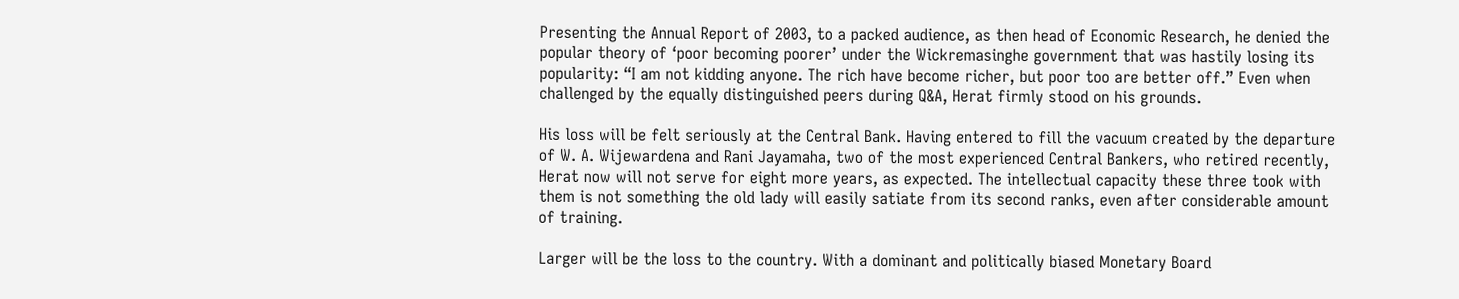Presenting the Annual Report of 2003, to a packed audience, as then head of Economic Research, he denied the popular theory of ‘poor becoming poorer’ under the Wickremasinghe government that was hastily losing its popularity: “I am not kidding anyone. The rich have become richer, but poor too are better off.” Even when challenged by the equally distinguished peers during Q&A, Herat firmly stood on his grounds.

His loss will be felt seriously at the Central Bank. Having entered to fill the vacuum created by the departure of W. A. Wijewardena and Rani Jayamaha, two of the most experienced Central Bankers, who retired recently, Herat now will not serve for eight more years, as expected. The intellectual capacity these three took with them is not something the old lady will easily satiate from its second ranks, even after considerable amount of training.

Larger will be the loss to the country. With a dominant and politically biased Monetary Board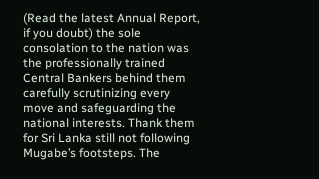(Read the latest Annual Report, if you doubt) the sole consolation to the nation was the professionally trained Central Bankers behind them carefully scrutinizing every move and safeguarding the national interests. Thank them for Sri Lanka still not following Mugabe’s footsteps. The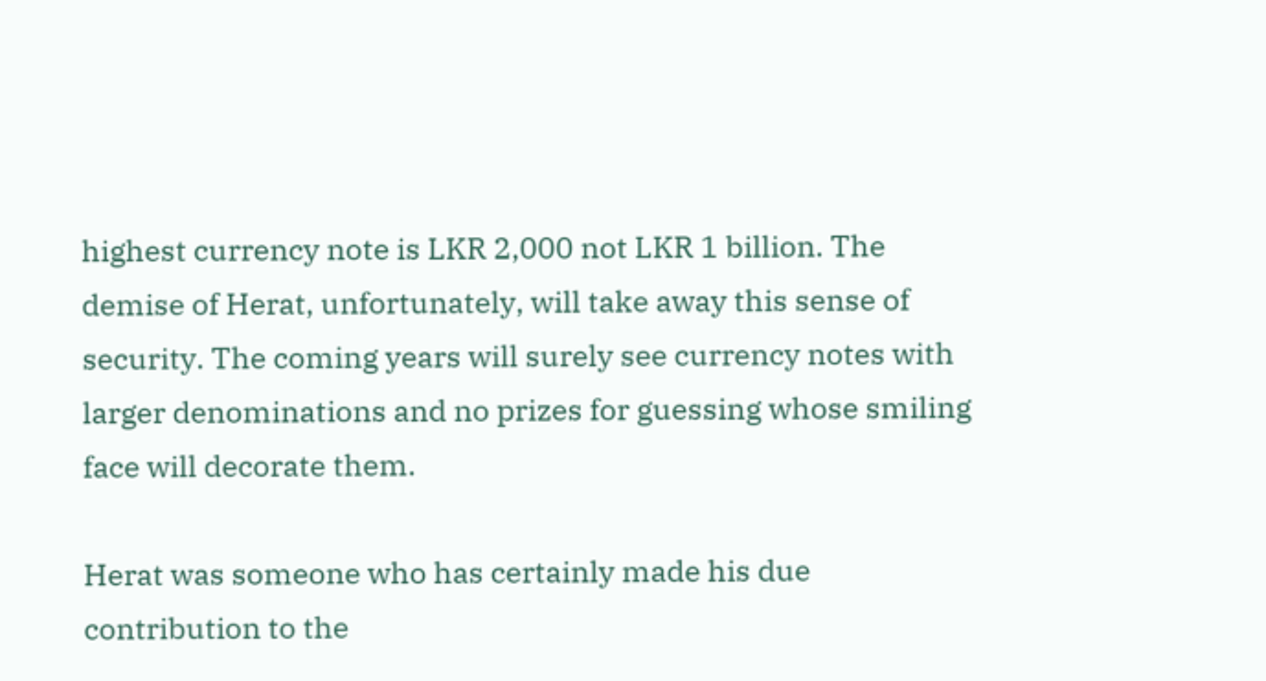highest currency note is LKR 2,000 not LKR 1 billion. The demise of Herat, unfortunately, will take away this sense of security. The coming years will surely see currency notes with larger denominations and no prizes for guessing whose smiling face will decorate them.

Herat was someone who has certainly made his due contribution to the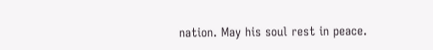nation. May his soul rest in peace.